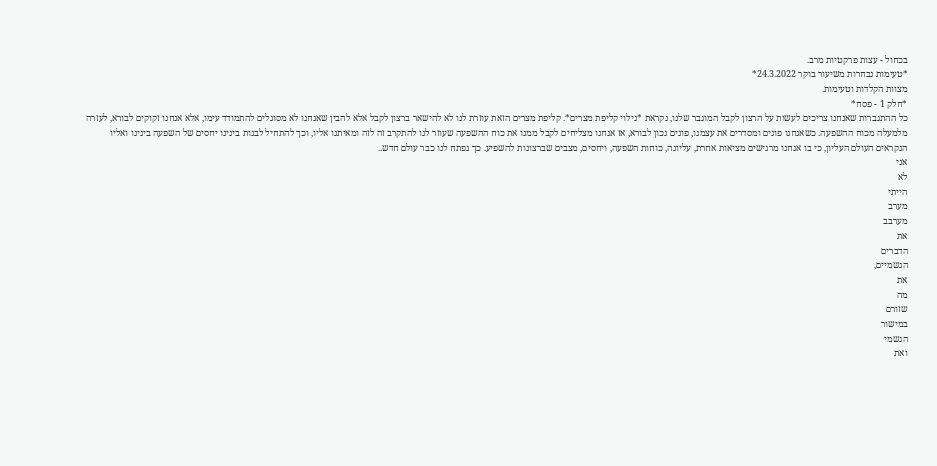בכחול - עצות פרקטיות מרב.
*טעימות נבחרות משיעור בוקר 24.3.2022*
מצוות הקלדות וטעימות.
*חלק 1 - פסח*
כל ההתגברות שאנחנו צריכים לעשות על הרצון לקבל המוגבר שלנו, נקראת *גילוי קליפת מצרים*. קליפת מצרים הזאת עוזרת לנו לא להישאר ברצון לקבל אלא להבין שאנחנו לא מסוגלים להתמודד עימו, אלא אנחנו זקוקים לבורא, לעזרה מלמעלה מכוח ההשפעה. כשאנחנו פונים ומסדרים את עצמנו, פונים נכון לבורא, אז אנחנו מצליחים לקבל ממנו את כוח ההשפעה שעוזר לנו להתקרב זה לזה ומאיתנו אליו, וכך להתחיל לבנות בינינו יחסים של השפעה בינינו ואליו הנקראים העולם העליון, כי בו אנחנו מרגישים מציאות אחרת, עליונה, כוחות השפעה, ויחסים, מצבים שברצונות להשפיע. כך נפתח לנו כבר עולם חדש..
אני
לא
הייתי
מערב
מערבב
את
הדברים
הגשמיים,
את
מה
שזורם
במישור
הגשמי
ואת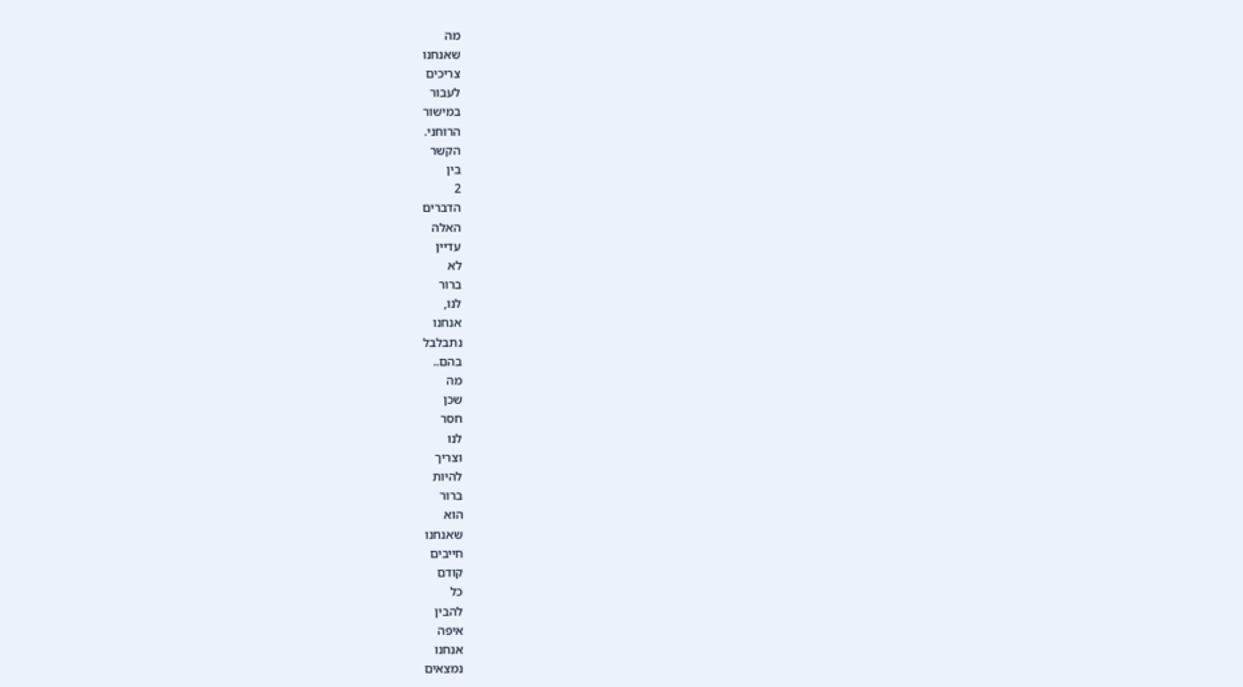מה
שאנחנו
צריכים
לעבור
במישור
הרוחני.
הקשר
בין
2
הדברים
האלה
עדיין
לא
ברור
לנו,
אנחנו
נתבלבל
בהם..
מה
שכן
חסר
לנו
וצריך
להיות
ברור
הוא
שאנחנו
חייבים
קודם
כל
להבין
איפה
אנחנו
נמצאים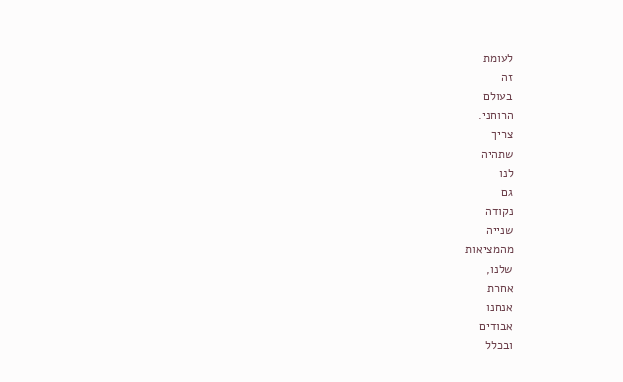לעומת
זה
בעולם
הרוחני.
צריך
שתהיה
לנו
גם
נקודה
שנייה
מהמציאות
שלנו,
אחרת
אנחנו
אבודים
ובכלל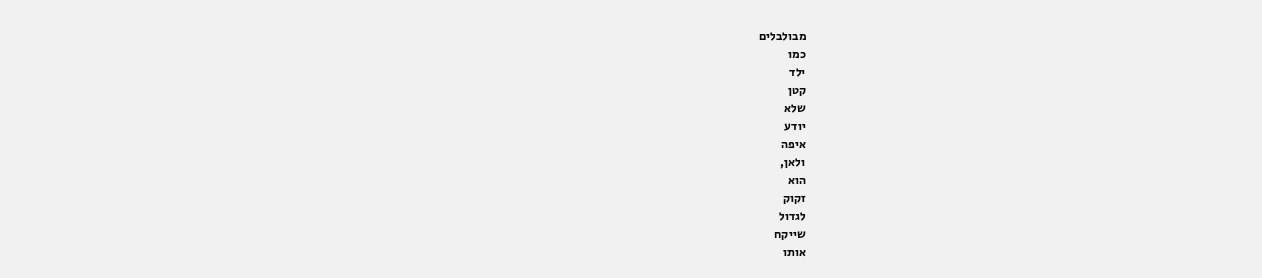מבולבלים
כמו
ילד
קטן
שלא
יודע
איפה
ולאן,
הוא
זקוק
לגדול
שייקח
אותו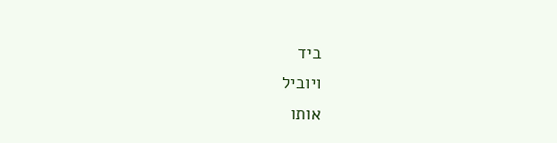ביד
ויוביל
אותו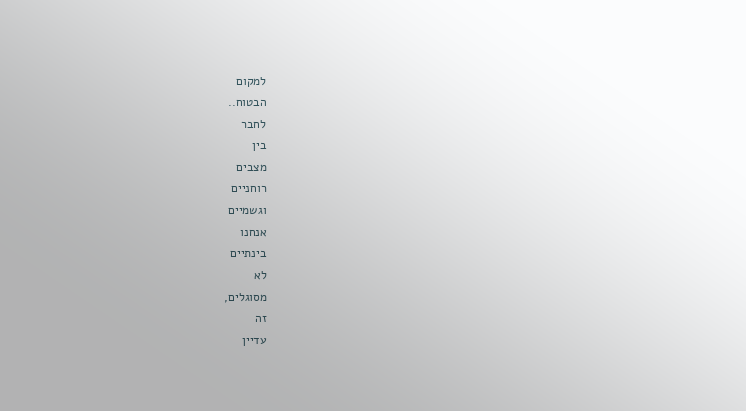למקום
הבטוח..
לחבר
בין
מצבים
רוחניים
וגשמיים
אנחנו
בינתיים
לא
מסוגלים,
זה
עדיין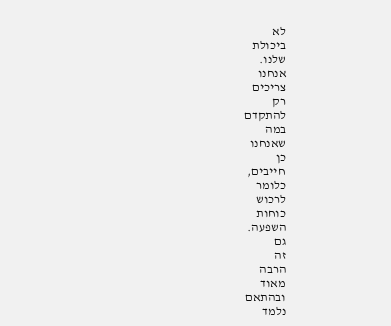לא
ביכולת
שלנו.
אנחנו
צריכים
רק
להתקדם
במה
שאנחנו
כן
חייבים,
כלומר
לרכוש
כוחות
השפעה.
גם
זה
הרבה
מאוד
ובהתאם
נלמד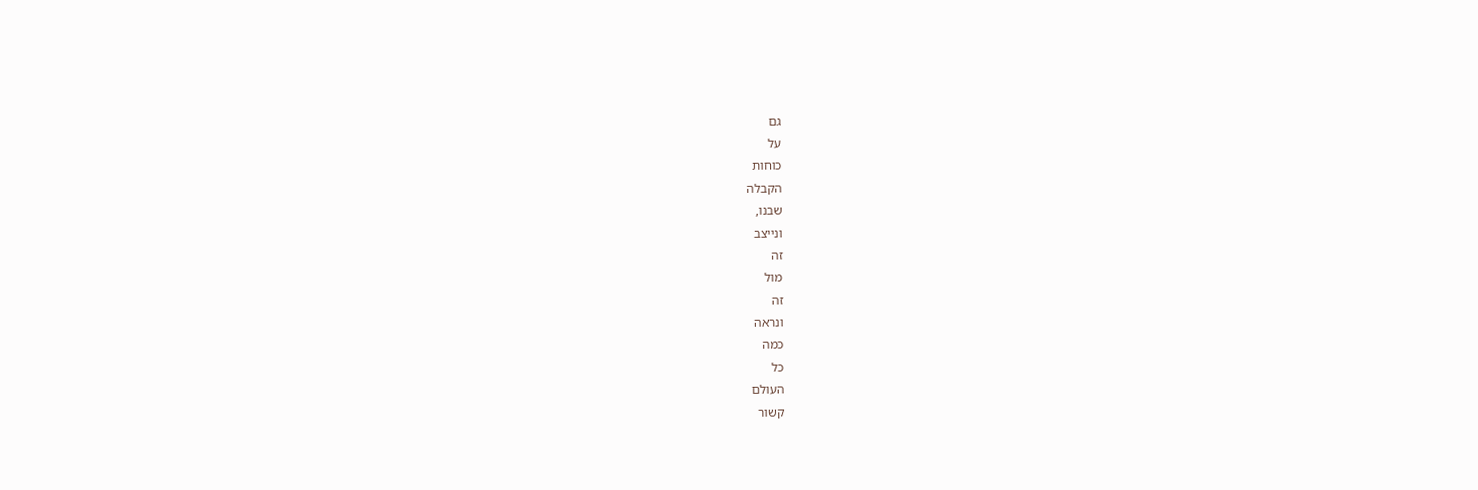גם
על
כוחות
הקבלה
שבנו,
ונייצב
זה
מול
זה
ונראה
כמה
כל
העולם
קשור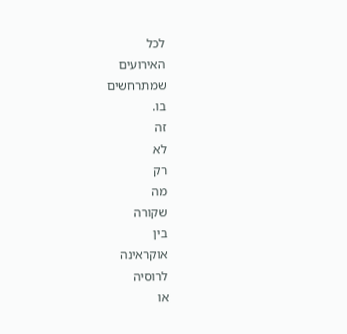לכל
האירועים
שמתרחשים
בו.
זה
לא
רק
מה
שקורה
בין
אוקראינה
לרוסיה
או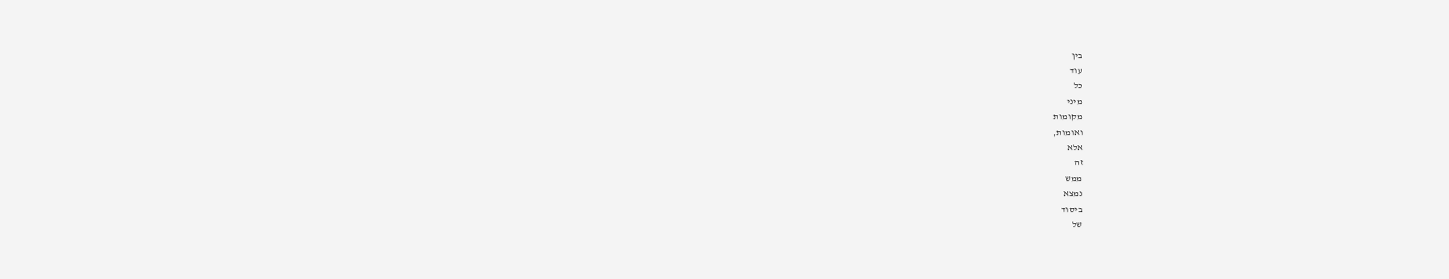בין
עוד
כל
מיני
מקומות
ואומות,
אלא
זה
ממש
נמצא
ביסוד
של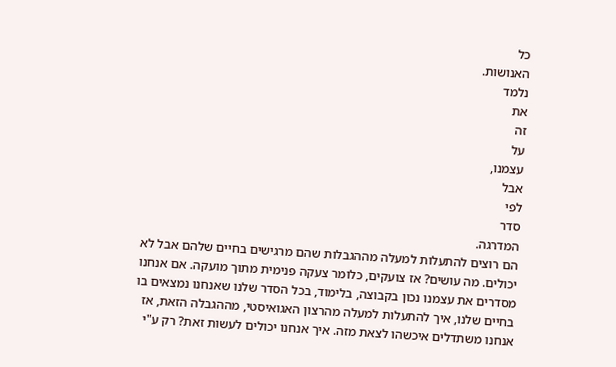כל
האנושות.
נלמד
את
זה
על
עצמנו,
אבל
לפי
סדר
המדרגה.
הם רוצים להתעלות למעלה מההגבלות שהם מרגישים בחיים שלהם אבל לא יכולים. מה עושים? אז צועקים, כלומר צעקה פנימית מתוך מועקה. אם אנחנו מסדרים את עצמנו נכון בקבוצה, בלימוד, בכל הסדר שלנו שאנחנו נמצאים בו בחיים שלנו, איך להתעלות למעלה מהרצון האגואיסטי, מההגבלה הזאת, אז אנחנו משתדלים איכשהו לצאת מזה. איך אנחנו יכולים לעשות זאת? רק ע"י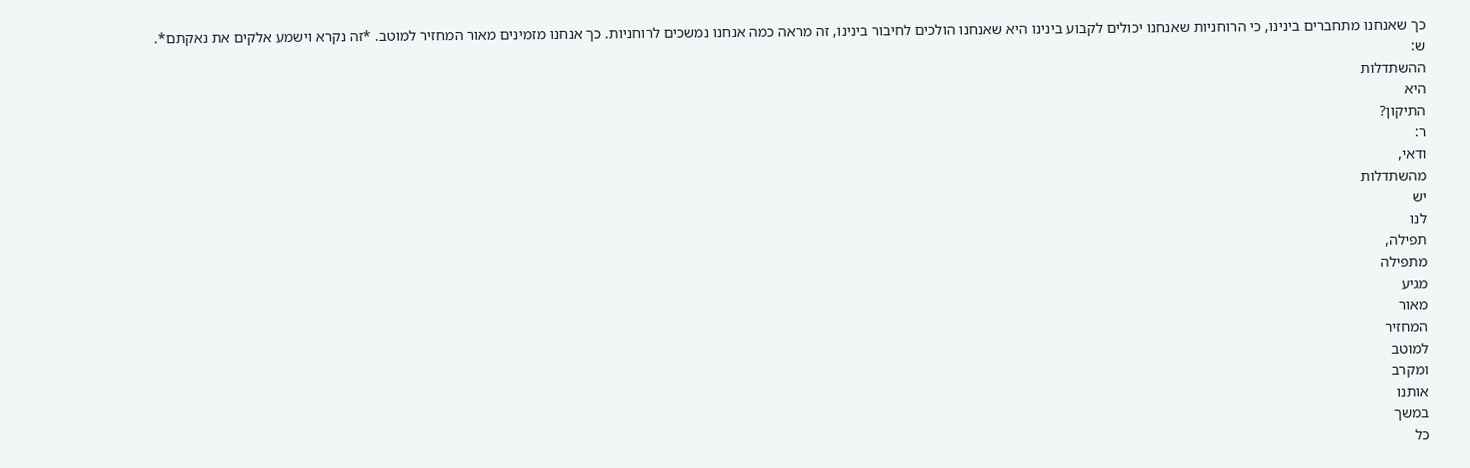כך שאנחנו מתחברים בינינו, כי הרוחניות שאנחנו יכולים לקבוע בינינו היא שאנחנו הולכים לחיבור בינינו, זה מראה כמה אנחנו נמשכים לרוחניות. כך אנחנו מזמינים מאור המחזיר למוטב. *זה נקרא וישמע אלקים את נאקתם*.
ש:
ההשתדלות
היא
התיקון?
ר:
ודאי,
מהשתדלות
יש
לנו
תפילה,
מתפילה
מגיע
מאור
המחזיר
למוטב
ומקרב
אותנו
במשך
כל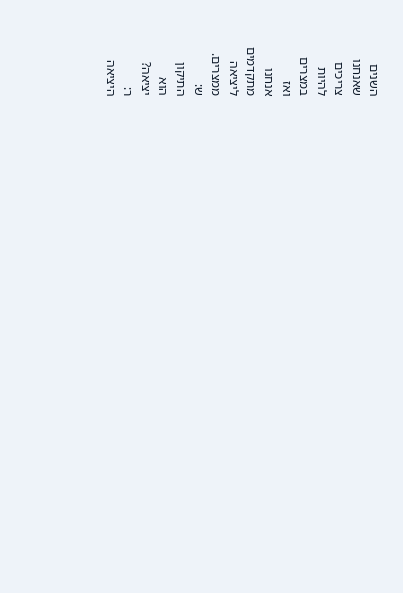השנים
שאנחנו
צריכים
להיות
במצרים
ואז
אנחנו
מתקדמים
ליציאה
ממצרים.
ש:
התיקון
הוא
יציאה?
ר:
היציאה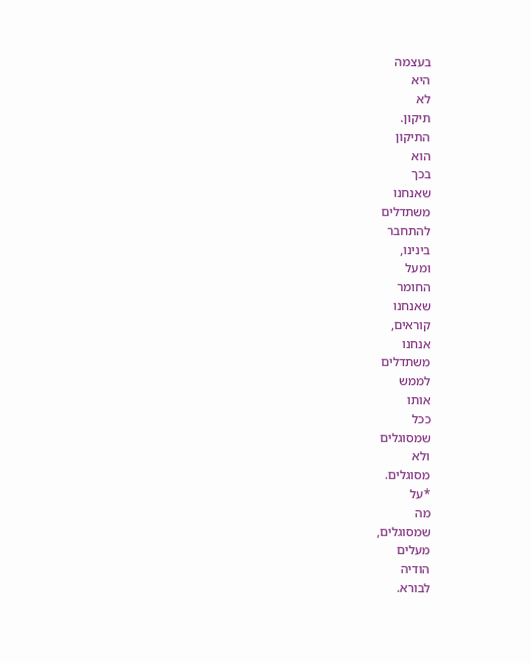בעצמה
היא
לא
תיקון.
התיקון
הוא
בכך
שאנחנו
משתדלים
להתחבר
בינינו,
ומעל
החומר
שאנחנו
קוראים,
אנחנו
משתדלים
לממש
אותו
ככל
שמסוגלים
ולא
מסוגלים.
*על
מה
שמסוגלים,
מעלים
הודיה
לבורא.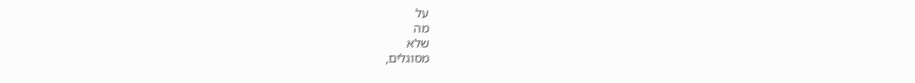על
מה
שלא
מסוגלים,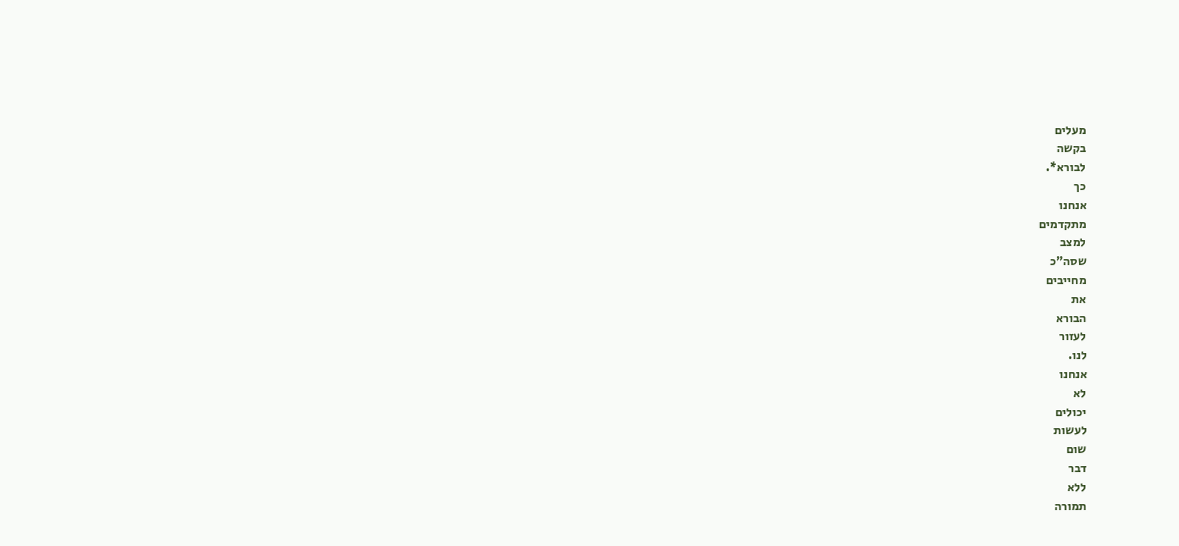מעלים
בקשה
לבורא*.
כך
אנחנו
מתקדמים
למצב
שסה"כ
מחייבים
את
הבורא
לעזור
לנו.
אנחנו
לא
יכולים
לעשות
שום
דבר
ללא
תמורה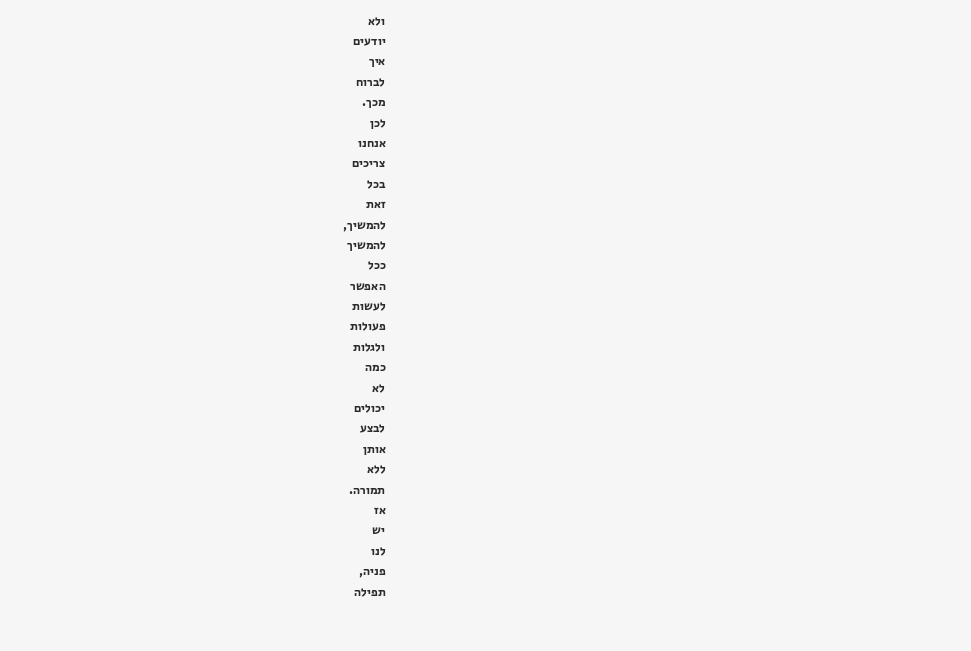ולא
יודעים
איך
לברוח
מכך.
לכן
אנחנו
צריכים
בכל
זאת
להמשיך,
להמשיך
ככל
האפשר
לעשות
פעולות
ולגלות
כמה
לא
יכולים
לבצע
אותן
ללא
תמורה.
אז
יש
לנו
פניה,
תפילה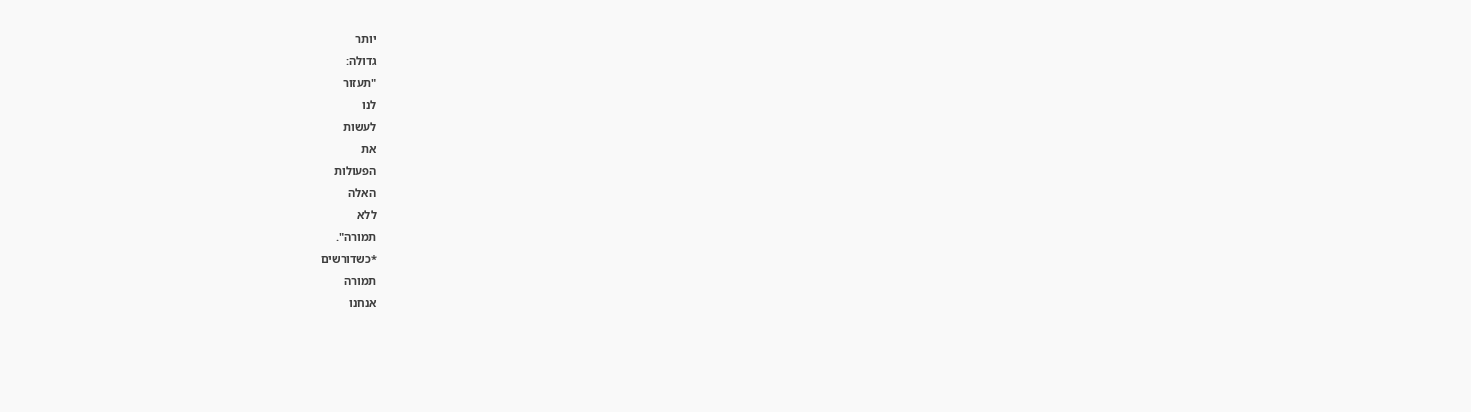יותר
גדולה:
"תעזור
לנו
לעשות
את
הפעולות
האלה
ללא
תמורה".
*כשדורשים
תמורה
אנחנו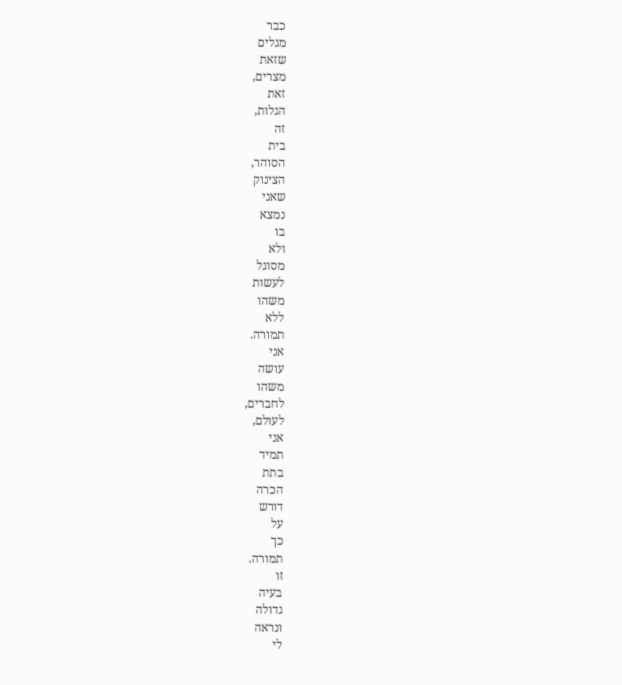כבר
מגלים
שזאת
מצרים,
זאת
הגלות,
זה
בית
הסוהר,
הצינוק
שאני
נמצא
בו
ולא
מסוגל
לעשות
משהו
ללא
תמורה.
אני
עושה
משהו
לחברים,
לעולם,
אני
תמיד
בתת
הכרה
דורש
על
כך
תמורה.
זו
בעיה
גדולה
ונראה
לי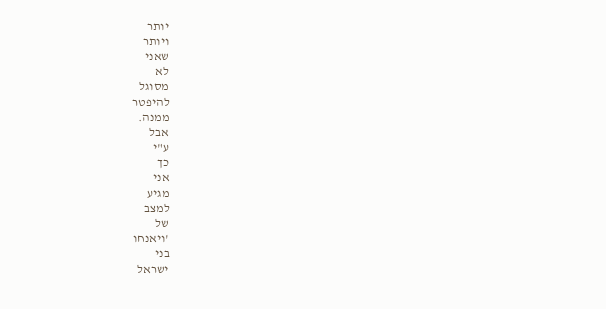יותר
ויותר
שאני
לא
מסוגל
להיפטר
ממנה.
אבל
ע"י
כך
אני
מגיע
למצב
של
'ויאנחו
בני
ישראל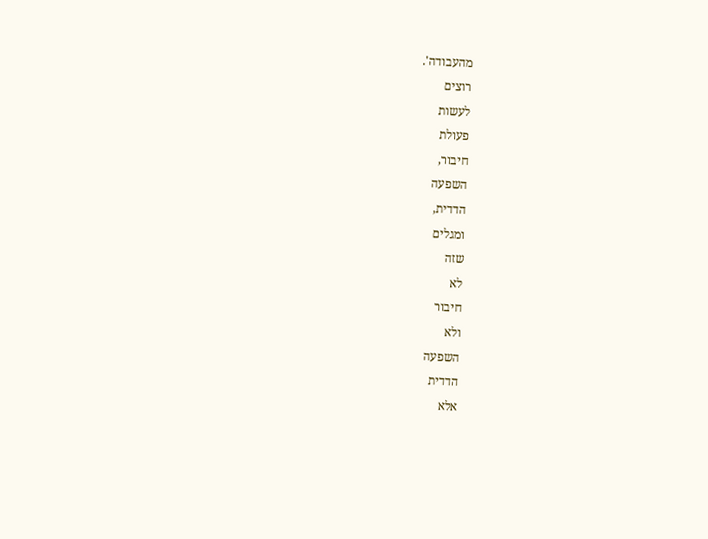מהעבודה'.
רוצים
לעשות
פעולת
חיבור,
השפעה
הדדית,
ומגלים
שזה
לא
חיבור
ולא
השפעה
הדדית
אלא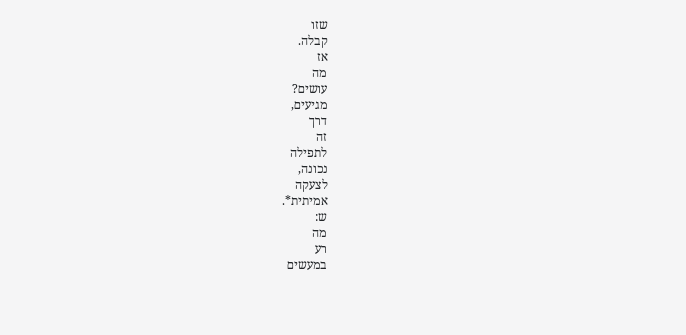שזו
קבלה.
אז
מה
עושים?
מגיעים,
דרך
זה
לתפילה
נכונה,
לצעקה
אמיתית*.
ש:
מה
רע
במעשים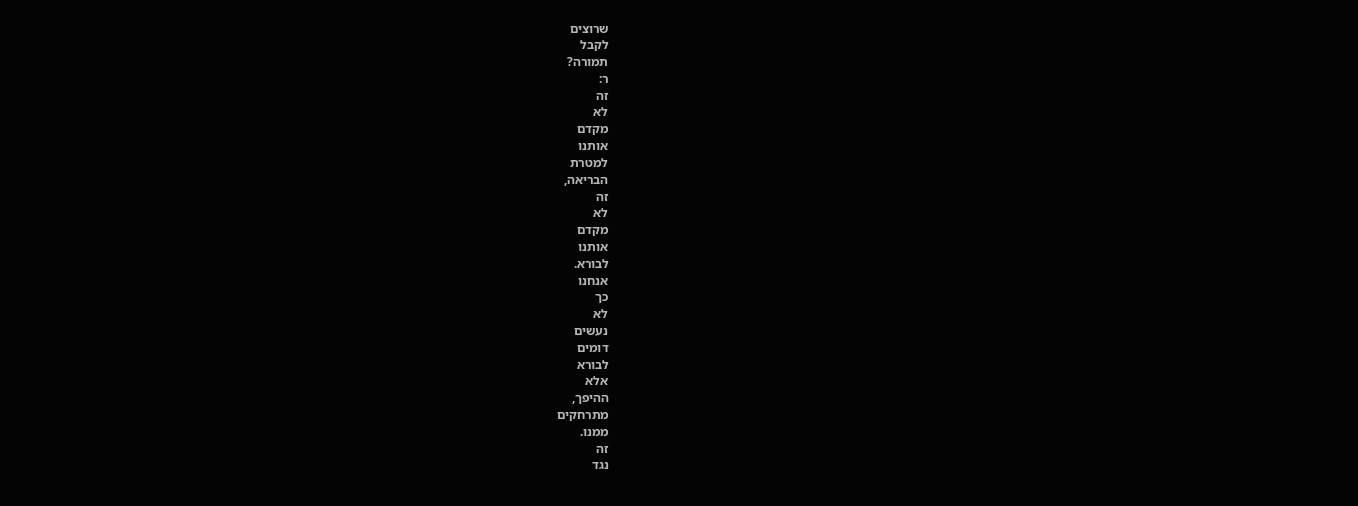שרוצים
לקבל
תמורה?
ר:
זה
לא
מקדם
אותנו
למטרת
הבריאה,
זה
לא
מקדם
אותנו
לבורא.
אנחנו
כך
לא
נעשים
דומים
לבורא
אלא
ההיפך,
מתרחקים
ממנו.
זה
נגד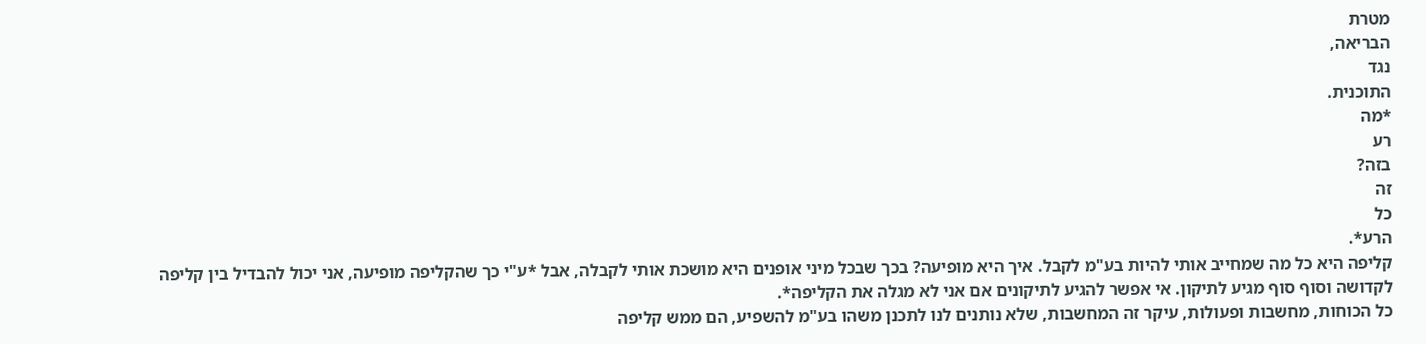מטרת
הבריאה,
נגד
התוכנית.
*מה
רע
בזה?
זה
כל
הרע*.
קליפה היא כל מה שמחייב אותי להיות בע"מ לקבל. איך היא מופיעה? בכך שבכל מיני אופנים היא מושכת אותי לקבלה, אבל *ע"י כך שהקליפה מופיעה, אני יכול להבדיל בין קליפה לקדושה וסוף סוף מגיע לתיקון. אי אפשר להגיע לתיקונים אם אני לא מגלה את הקליפה*.
כל הכוחות, מחשבות ופעולות, עיקר זה המחשבות, שלא נותנים לנו לתכנן משהו בע"מ להשפיע, הם ממש קליפה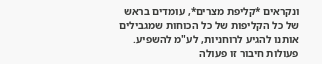ונקראים *קליפת מצרים*, עומדים בראש של כל הקליפות של כל הכוחות שמגבילים אותנו להגיע לרוחניות, לע"מ להשפיע.
פעולות חיבור זו פעולה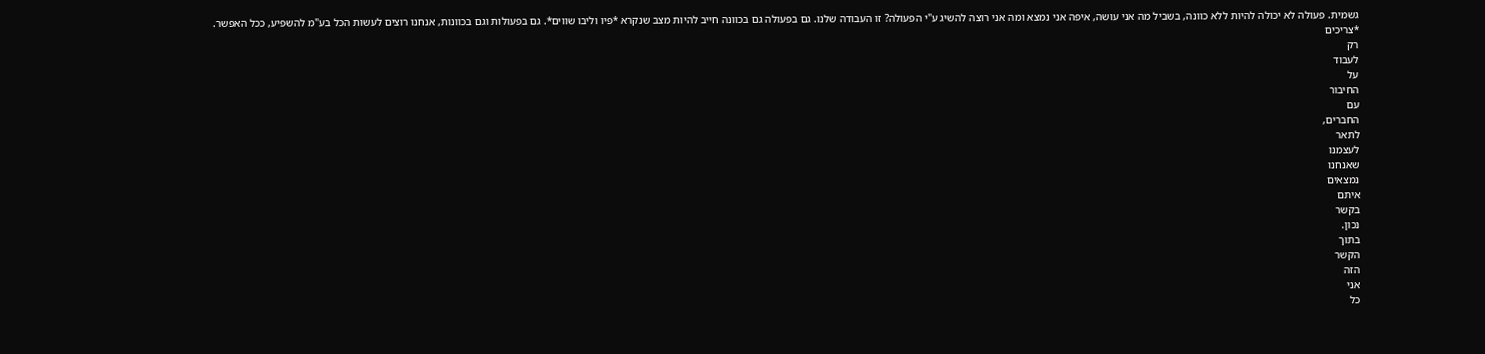גשמית. פעולה לא יכולה להיות ללא כוונה, בשביל מה אני עושה, איפה אני נמצא ומה אני רוצה להשיג ע"י הפעולה? זו העבודה שלנו. גם בפעולה גם בכוונה חייב להיות מצב שנקרא *פיו וליבו שווים*. גם בפעולות וגם בכוונות, אנחנו רוצים לעשות הכל בע"מ להשפיע, ככל האפשר.
*צריכים
רק
לעבוד
על
החיבור
עם
החברים,
לתאר
לעצמנו
שאנחנו
נמצאים
איתם
בקשר
נכון.
בתוך
הקשר
הזה
אני
כל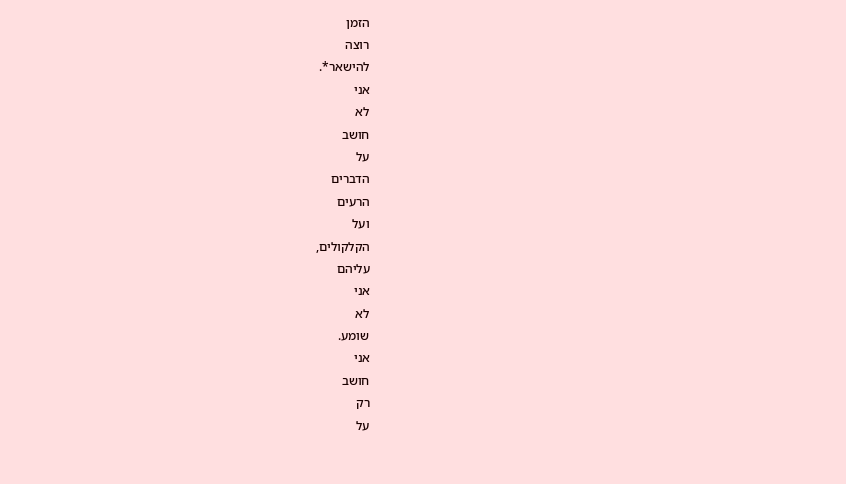הזמן
רוצה
להישאר*.
אני
לא
חושב
על
הדברים
הרעים
ועל
הקלקולים,
עליהם
אני
לא
שומע.
אני
חושב
רק
על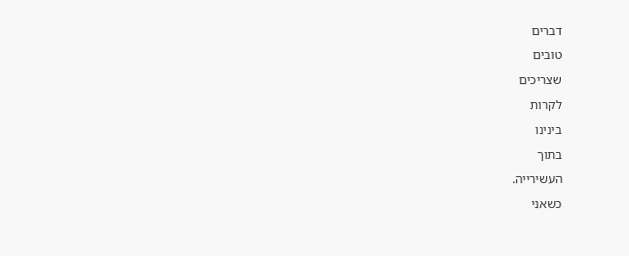דברים
טובים
שצריכים
לקרות
בינינו
בתוך
העשירייה.
כשאני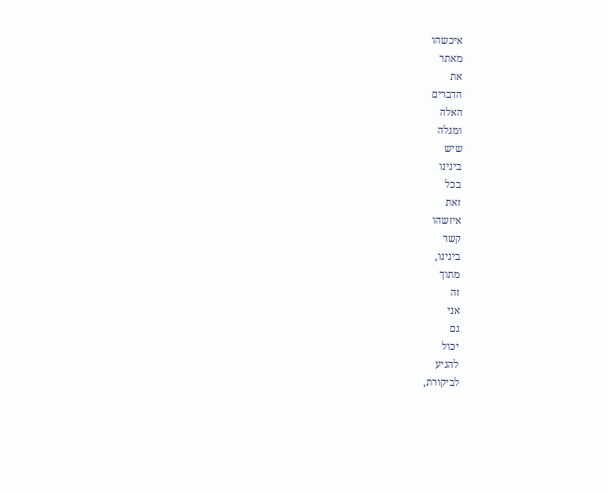איכשהו
מאתר
את
הדברים
האלה
ומגלה
שיש
בינינו
בכל
זאת
איזשהו
קשר
בינינו,
מתוך
זה
אני
גם
יכול
להגיע
לביקורת,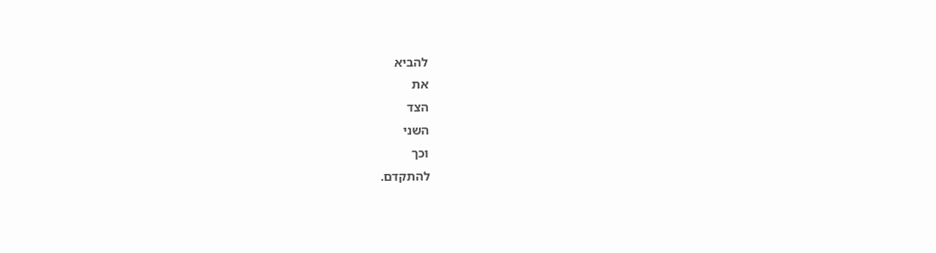להביא
את
הצד
השני
וכך
להתקדם.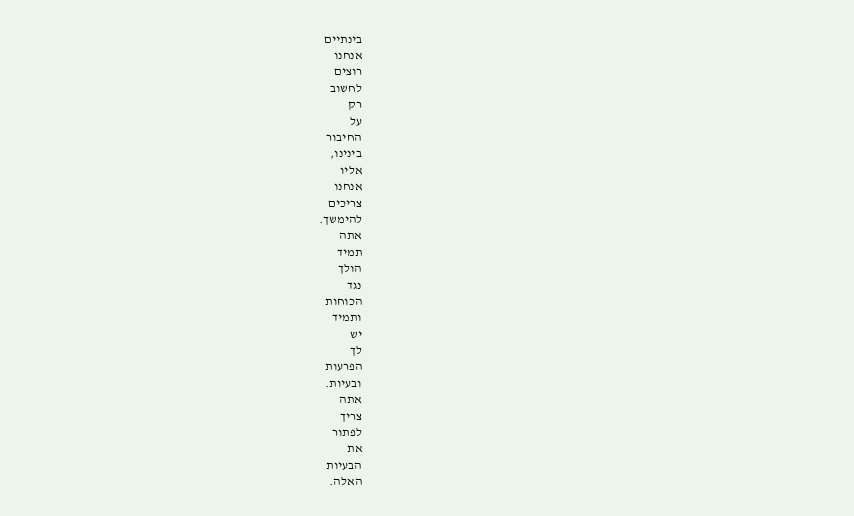בינתיים
אנחנו
רוצים
לחשוב
רק
על
החיבור
בינינו,
אליו
אנחנו
צריכים
להימשך.
אתה
תמיד
הולך
נגד
הכוחות
ותמיד
יש
לך
הפרעות
ובעיות.
אתה
צריך
לפתור
את
הבעיות
האלה.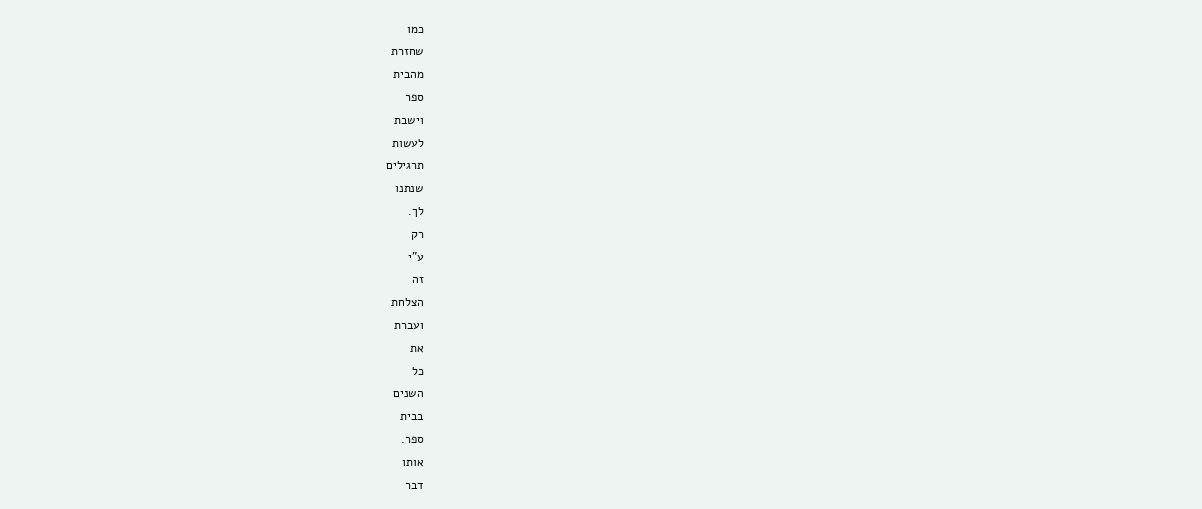כמו
שחזרת
מהבית
ספר
וישבת
לעשות
תרגילים
שנתנו
לך.
רק
ע"י
זה
הצלחת
ועברת
את
כל
השנים
בבית
ספר.
אותו
דבר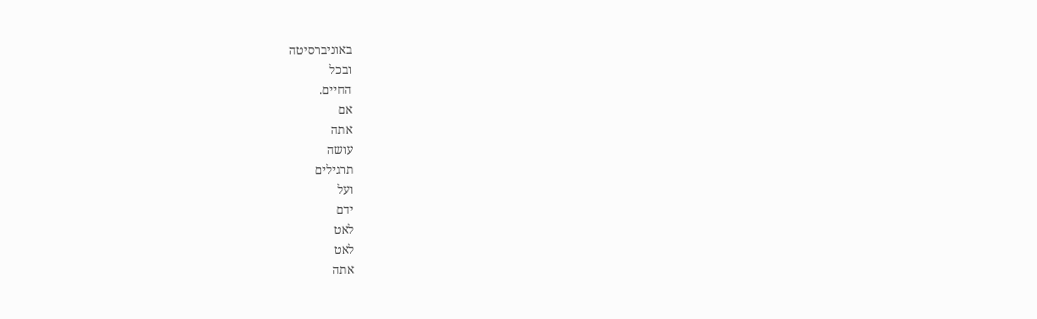באוניברסיטה
ובכל
החיים.
אם
אתה
עושה
תרגילים
ועל
ידם
לאט
לאט
אתה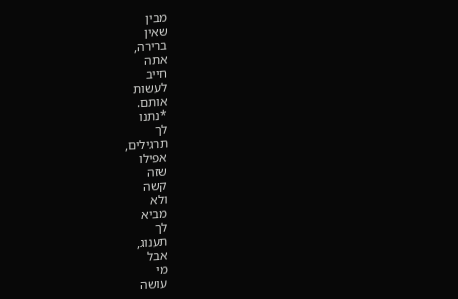מבין
שאין
ברירה,
אתה
חייב
לעשות
אותם.
*נתנו
לך
תרגילים,
אפילו
שזה
קשה
ולא
מביא
לך
תענוג,
אבל
מי
עושה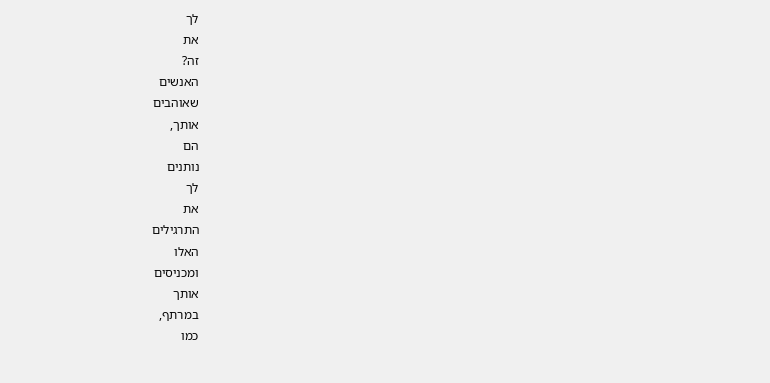לך
את
זה?
האנשים
שאוהבים
אותך,
הם
נותנים
לך
את
התרגילים
האלו
ומכניסים
אותך
במרתף,
כמו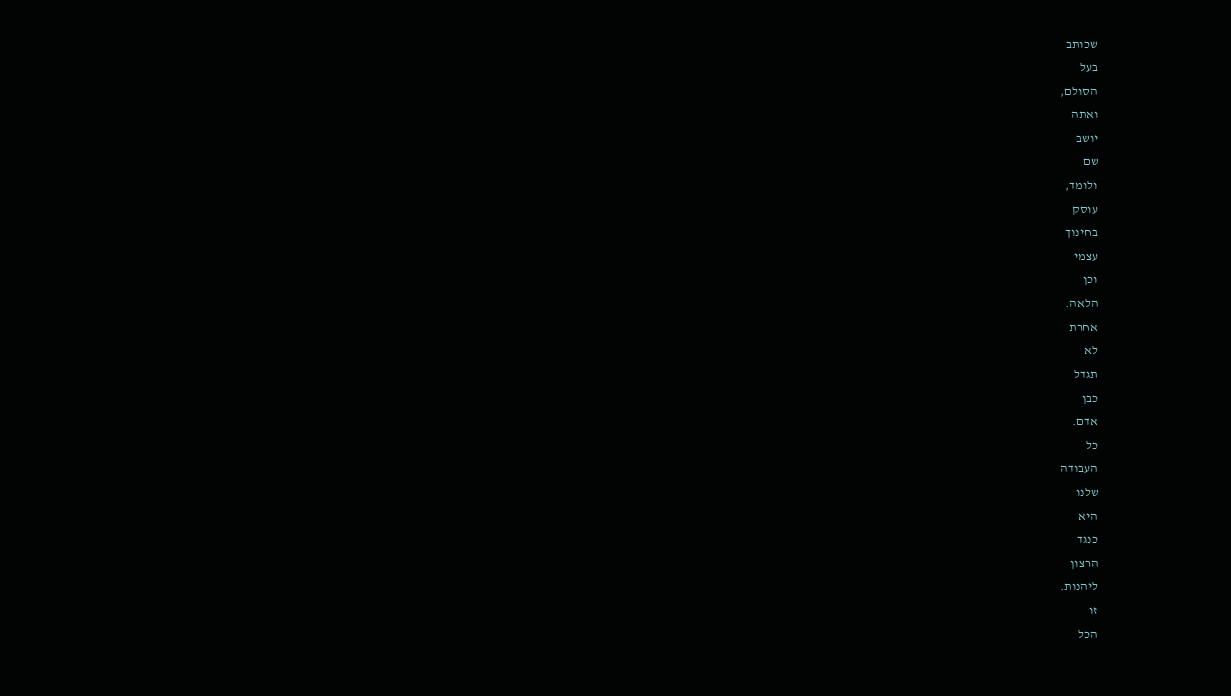שכותב
בעל
הסולם,
ואתה
יושב
שם
ולומד,
עוסק
בחינוך
עצמי
וכן
הלאה.
אחרת
לא
תגדל
כבן
אדם.
כל
העבודה
שלנו
היא
כנגד
הרצון
ליהנות.
זו
הכל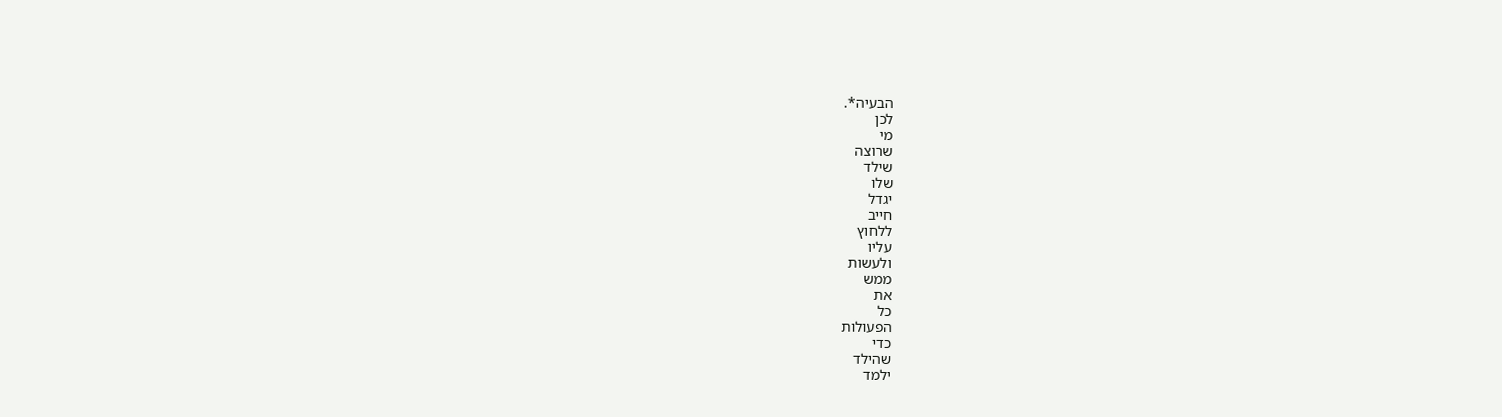הבעיה*.
לכן
מי
שרוצה
שילד
שלו
יגדל
חייב
ללחוץ
עליו
ולעשות
ממש
את
כל
הפעולות
כדי
שהילד
ילמד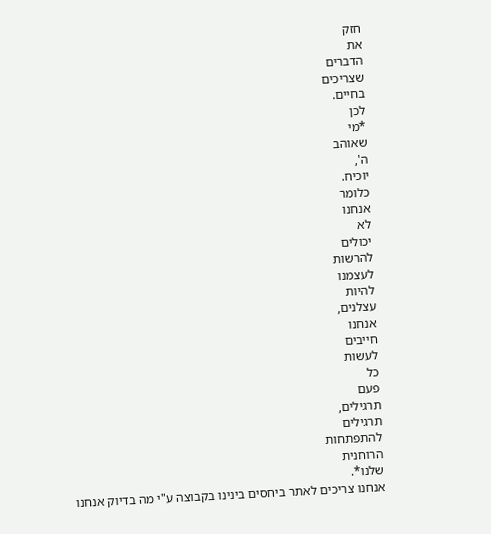חזק
את
הדברים
שצריכים
בחיים.
לכן
*מי
שאוהב
ה',
יוכיח.
כלומר
אנחנו
לא
יכולים
להרשות
לעצמנו
להיות
עצלנים,
אנחנו
חייבים
לעשות
כל
פעם
תרגילים,
תרגילים
להתפתחות
הרוחנית
שלנו*.
אנחנו צריכים לאתר ביחסים בינינו בקבוצה ע"י מה בדיוק אנחנו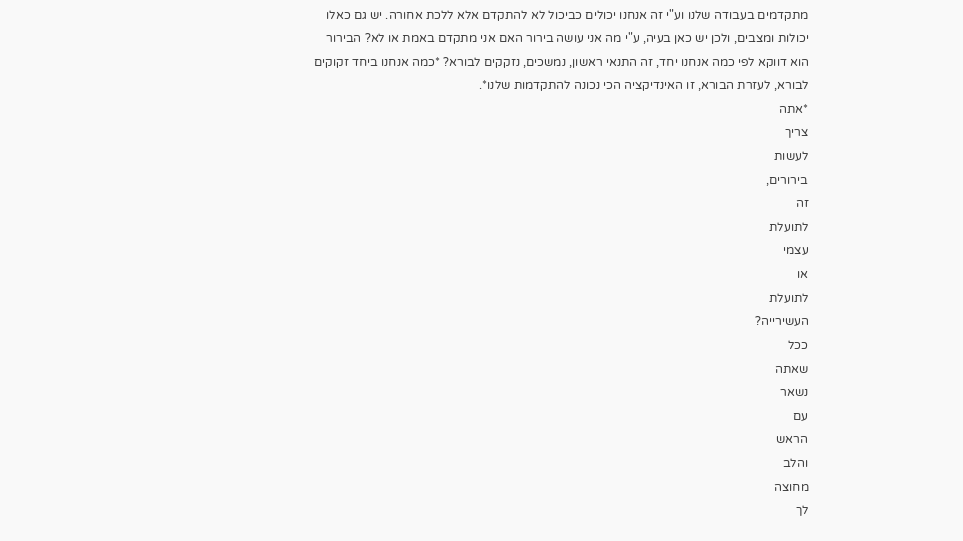מתקדמים בעבודה שלנו וע"י זה אנחנו יכולים כביכול לא להתקדם אלא ללכת אחורה. יש גם כאלו יכולות ומצבים, ולכן יש כאן בעיה, ע"י מה אני עושה בירור האם אני מתקדם באמת או לא? הבירור הוא דווקא לפי כמה אנחנו יחד, זה התנאי ראשון, נמשכים, נזקקים לבורא? *כמה אנחנו ביחד זקוקים לבורא, לעזרת הבורא, זו האינדיקציה הכי נכונה להתקדמות שלנו*.
*אתה
צריך
לעשות
בירורים,
זה
לתועלת
עצמי
או
לתועלת
העשירייה?
ככל
שאתה
נשאר
עם
הראש
והלב
מחוצה
לך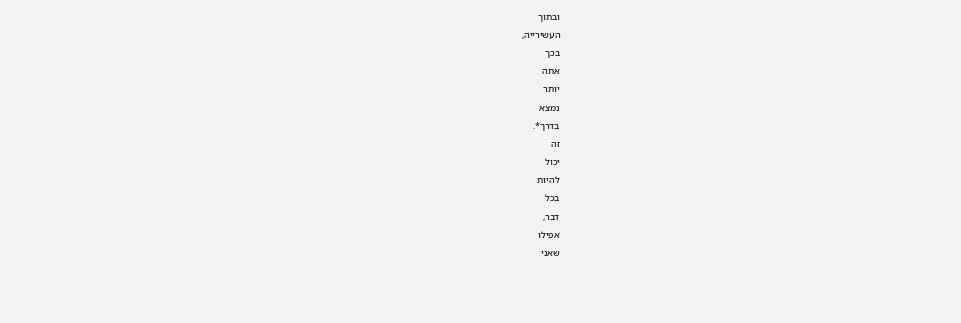ובתוך
העשירייה,
בכך
אתה
יותר
נמצא
בדרך*.
זה
יכול
להיות
בכל
דבר,
אפילו
שאני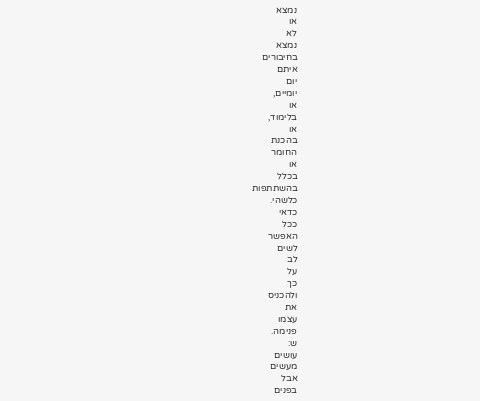נמצא
או
לא
נמצא
בחיבורים
איתם
יום
יומיים,
או
בלימוד,
או
בהכנת
החומר
או
בכלל
בהשתתפות
כלשהי.
כדאי
ככל
האפשר
לשים
לב
על
כך
ולהכניס
את
עצמו
פנימה.
ש:
עושים
מעשים
אבל
בפנים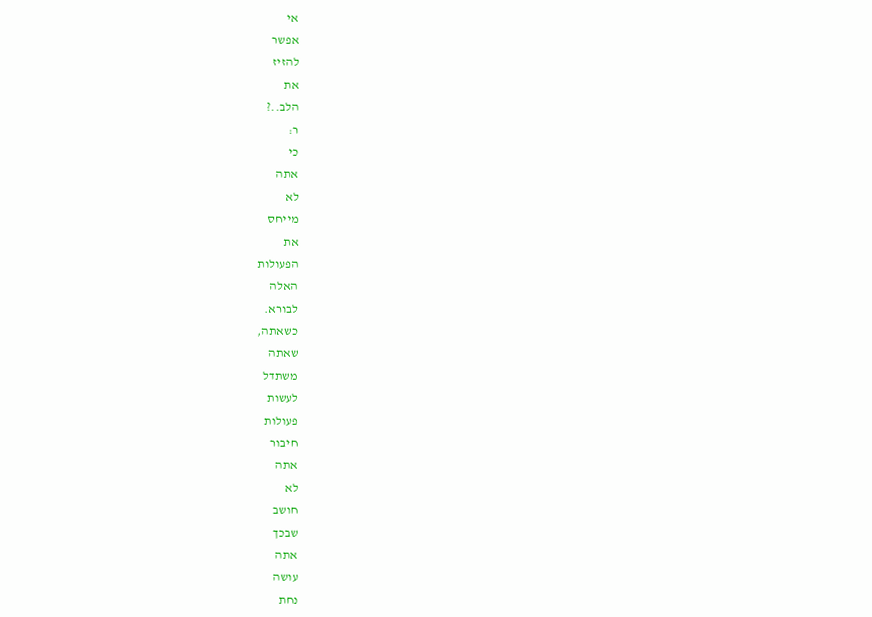אי
אפשר
להזיז
את
הלב..?
ר:
כי
אתה
לא
מייחס
את
הפעולות
האלה
לבורא.
כשאתה,
שאתה
משתדל
לעשות
פעולות
חיבור
אתה
לא
חושב
שבכך
אתה
עושה
נחת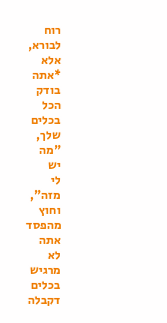רוח
לבורא,
אלא
*אתה
בודק
הכל
בכלים
שלך,
"מה
יש
לי
מזה",
וחוץ
מהפסד
אתה
לא
מרגיש
בכלים
דקבלה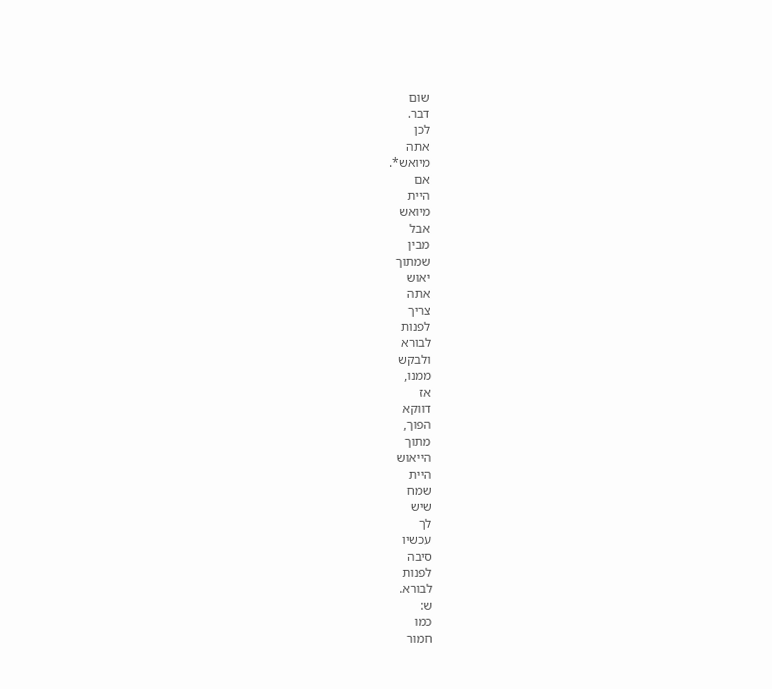שום
דבר.
לכן
אתה
מיואש*.
אם
היית
מיואש
אבל
מבין
שמתוך
יאוש
אתה
צריך
לפנות
לבורא
ולבקש
ממנו,
אז
דווקא
הפוך,
מתוך
הייאוש
היית
שמח
שיש
לך
עכשיו
סיבה
לפנות
לבורא.
ש:
כמו
חמור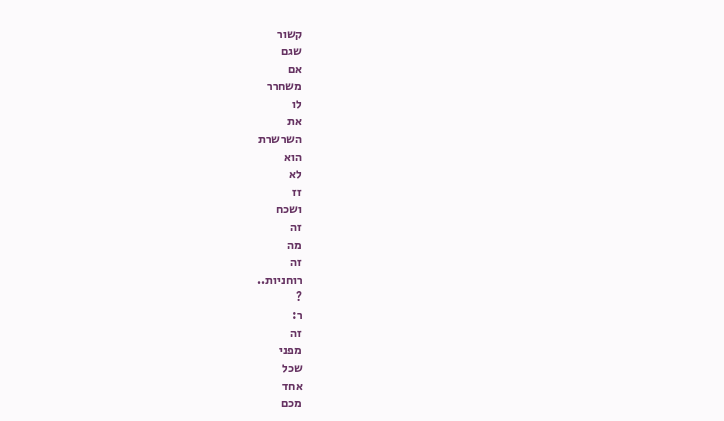קשור
שגם
אם
משחרר
לו
את
השרשרת
הוא
לא
זז
ושכח
זה
מה
זה
רוחניות..
?
ר:
זה
מפני
שכל
אחד
מכם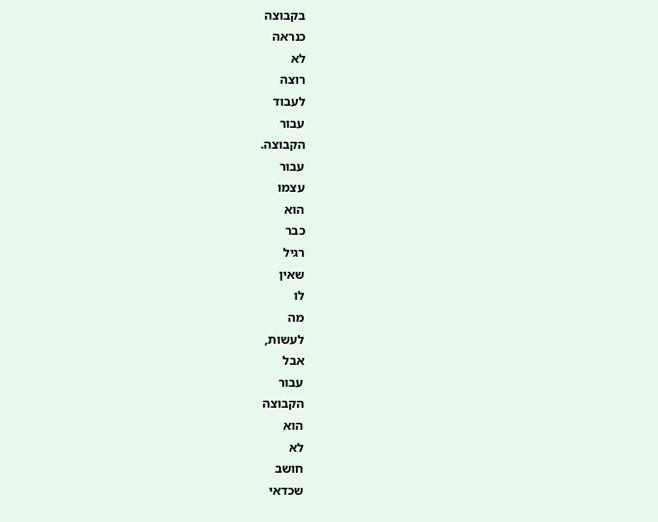בקבוצה
כנראה
לא
רוצה
לעבוד
עבור
הקבוצה.
עבור
עצמו
הוא
כבר
רגיל
שאין
לו
מה
לעשות,
אבל
עבור
הקבוצה
הוא
לא
חושב
שכדאי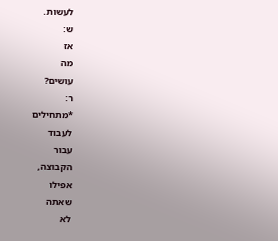לעשות.
ש:
אז
מה
עושים?
ר:
*מתחילים
לעבוד
עבור
הקבוצה,
אפילו
שאתה
לא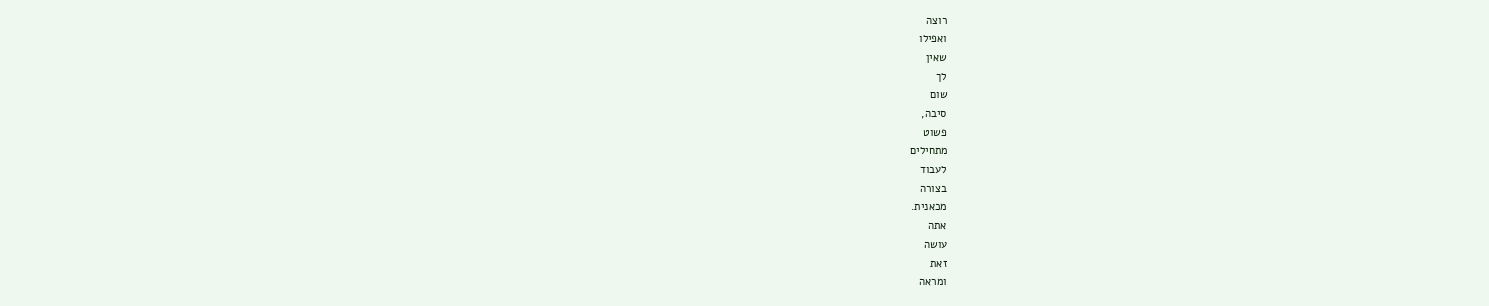רוצה
ואפילו
שאין
לך
שום
סיבה,
פשוט
מתחילים
לעבוד
בצורה
מכאנית.
אתה
עושה
זאת
ומראה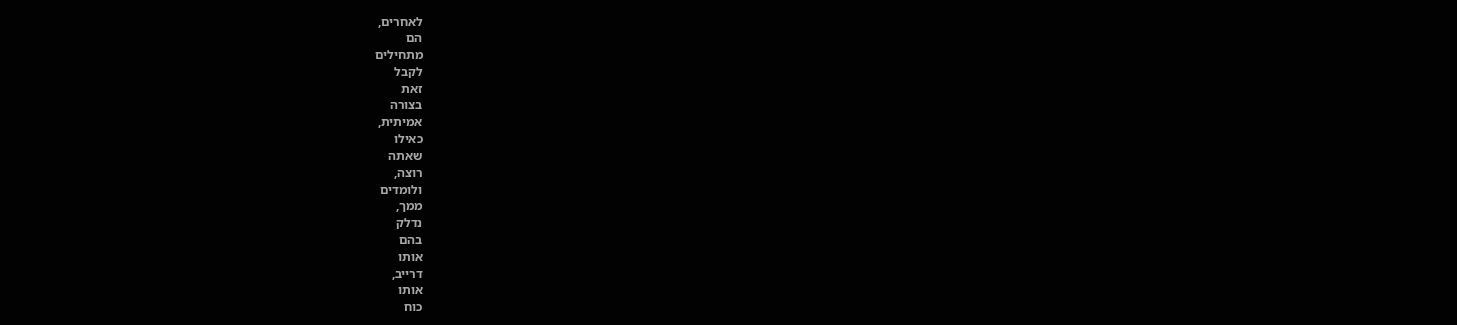לאחרים,
הם
מתחילים
לקבל
זאת
בצורה
אמיתית,
כאילו
שאתה
רוצה,
ולומדים
ממך,
נדלק
בהם
אותו
דרייב,
אותו
כוח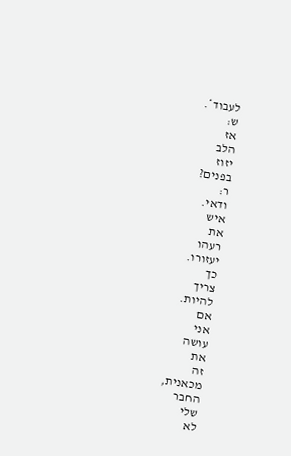לעבוד*.
ש:
אז
הלב
יזוז
בפנים?
ר:
ודאי.
איש
את
רעהו
יעזורו.
כך
צריך
להיות.
אם
אני
עושה
את
זה
מכאנית,
החבר
שלי
לא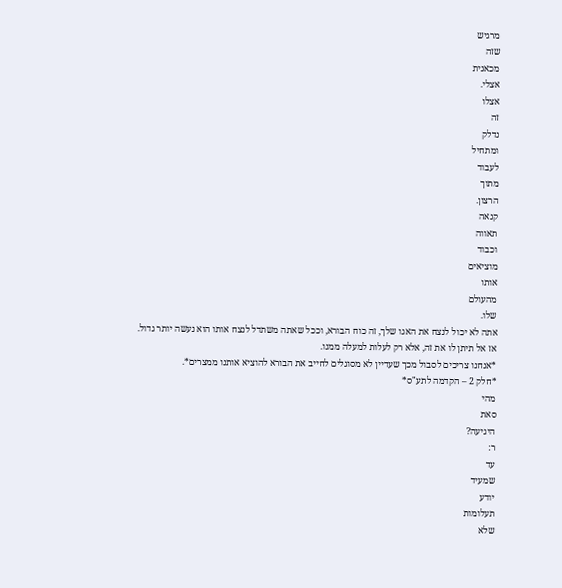מרגיש
שזה
מכאנית
אצלי.
אצלו
זה
נדלק
ומתחיל
לעבוד
מתוך
הרצון.
קנאה
תאווה
וכבוד
מוציאים
אותו
מהעולם
שלו.
אתה לא יכול לנצח את האגו שלך, זה כוח הבורא, וככל שאתה משתדל לנצח אותו הוא נעשה יותר גדול. אז אל תיתן לו את זה, אלא רק לעלות למעלה ממנו.
*אנחנו צריכים לסבול מכך שעדיין לא מסוגלים לחייב את הבורא להוציא אותנו ממצרים*.
*חלק 2 – הקדמה לתע"ס*
מהי
סאת
היגיעה?
ר:
עד
שמעיד
יודע
תעלומות
שלא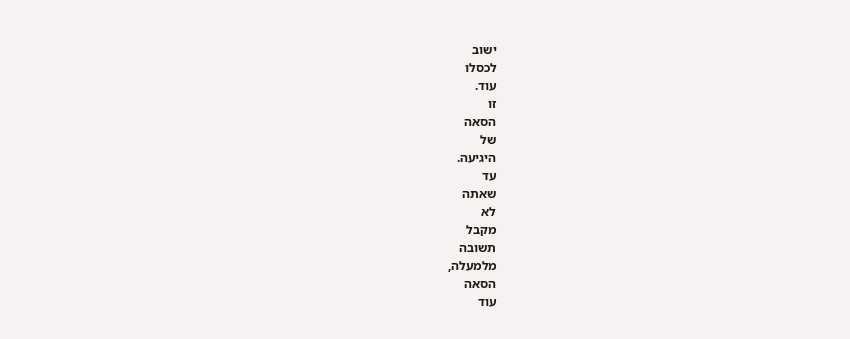ישוב
לכסלו
עוד.
זו
הסאה
של
היגיעה.
עד
שאתה
לא
מקבל
תשובה
מלמעלה,
הסאה
עוד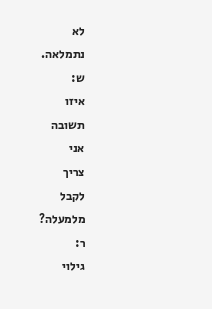לא
נתמלאה.
ש:
איזו
תשובה
אני
צריך
לקבל
מלמעלה?
ר:
גילוי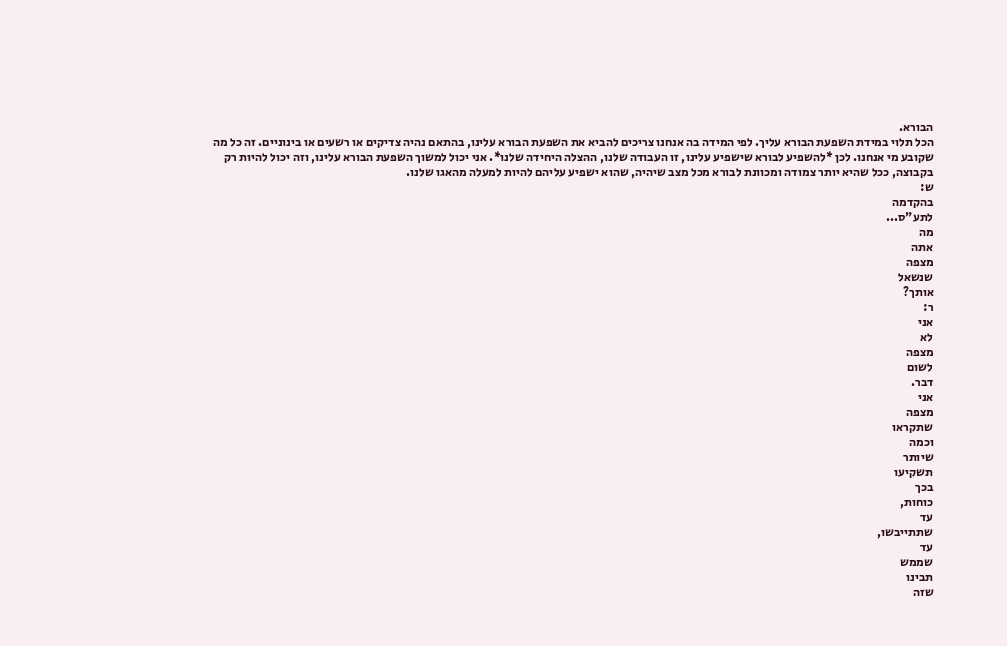הבורא.
הכל תלוי במידת השפעת הבורא עליך. לפי המידה בה אנחנו צריכים להביא את השפעת הבורא עלינו, בהתאם נהיה צדיקים או רשעים או בינוניים. זה כל מה שקובע מי אנחנו. לכן *להשפיע לבורא שישפיע עלינו, זו העבודה שלנו, ההצלה היחידה שלנו*. אני יכול למשוך השפעת הבורא עלינו, וזה יכול להיות רק בקבוצה, ככל שהיא יותר צמודה ומכוונת לבורא מכל מצב שיהיה, שהוא ישפיע עליהם להיות למעלה מהאגו שלנו.
ש:
בהקדמה
לתע"ס...
מה
אתה
מצפה
שנשאל
אותך?
ר:
אני
לא
מצפה
לשום
דבר.
אני
מצפה
שתקראו
וכמה
שיותר
תשקיעו
בכך
כוחות,
עד
שתתייבשו,
עד
שממש
תבינו
שזה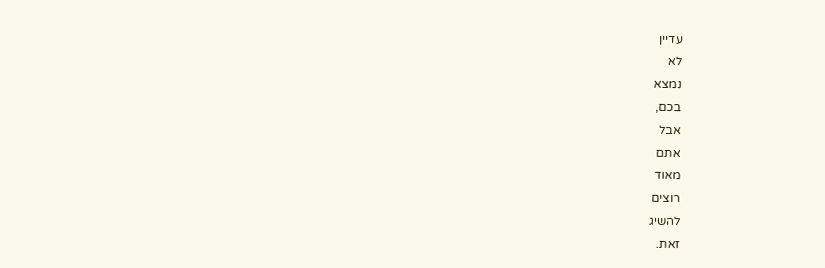עדיין
לא
נמצא
בכם,
אבל
אתם
מאוד
רוצים
להשיג
זאת.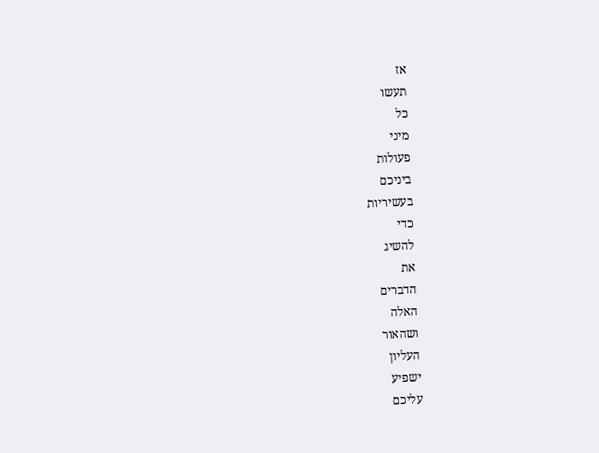אז
תעשו
כל
מיני
פעולות
ביניכם
בעשיריות
כדי
להשיג
את
הדברים
האלה
ושהאור
העליון
ישפיע
עליכם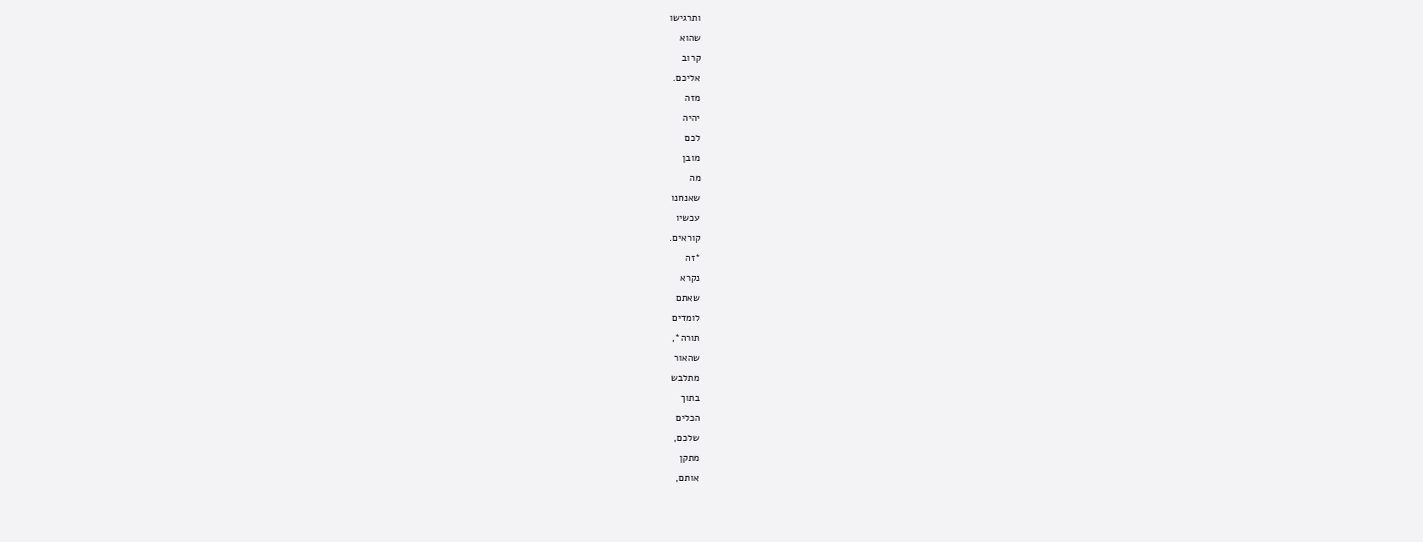ותרגישו
שהוא
קרוב
אליכם.
מזה
יהיה
לכם
מובן
מה
שאנחנו
עכשיו
קוראים.
*זה
נקרא
שאתם
לומדים
תורה*,
שהאור
מתלבש
בתוך
הכלים
שלכם,
מתקן
אותם,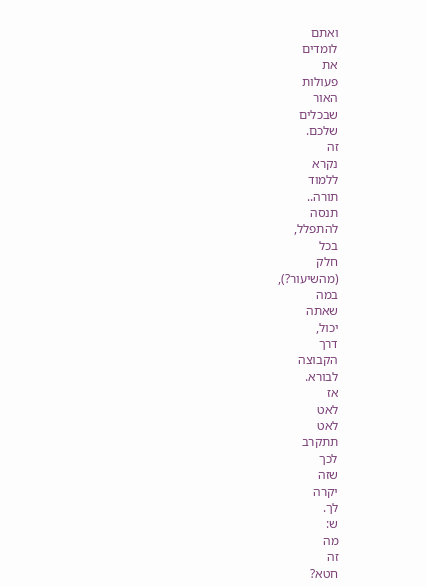ואתם
לומדים
את
פעולות
האור
שבכלים
שלכם.
זה
נקרא
ללמוד
תורה..
תנסה
להתפלל,
בכל
חלק
(מהשיעור?),
במה
שאתה
יכול,
דרך
הקבוצה
לבורא.
אז
לאט
לאט
תתקרב
לכך
שזה
יקרה
לך.
ש:
מה
זה
חטא?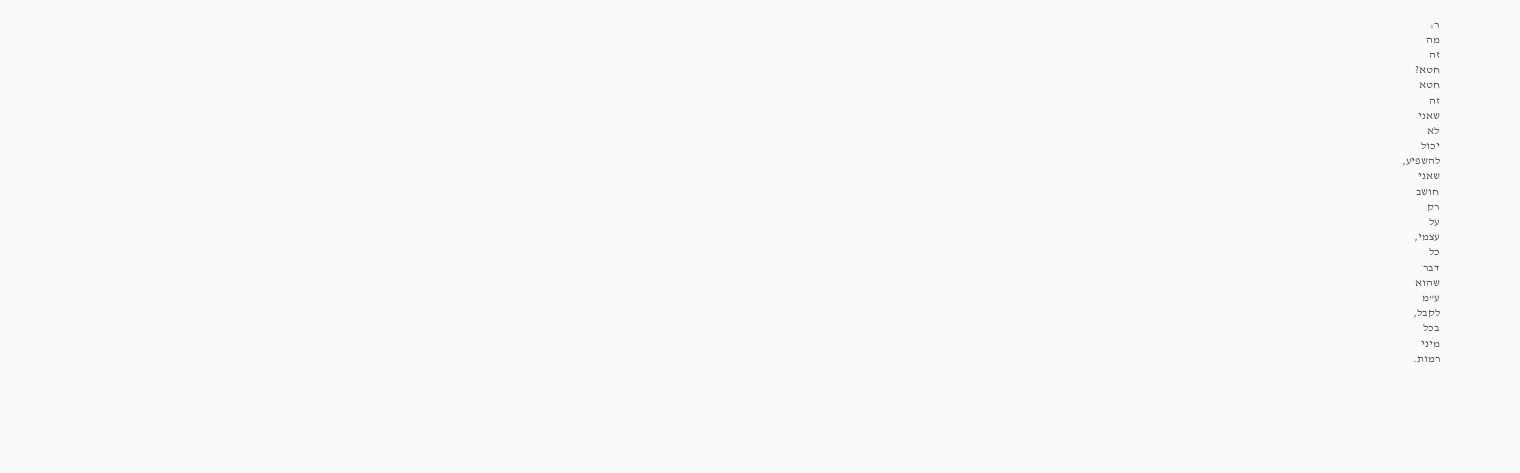ר:
מה
זה
חטא?
חטא
זה
שאני
לא
יכול
להשפיע,
שאני
חושב
רק
על
עצמי,
כל
דבר
שהוא
ע"מ
לקבל,
בכל
מיני
רמות.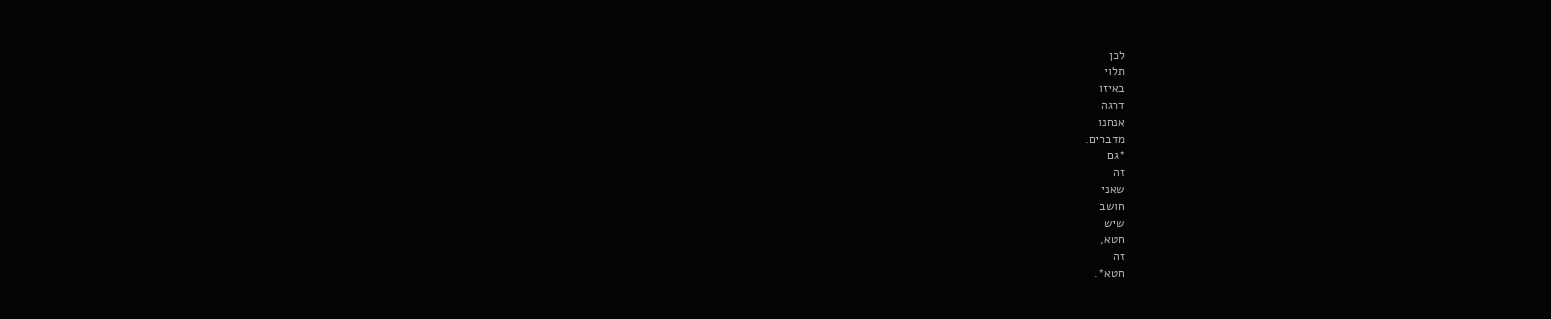לכן
תלוי
באיזו
דרגה
אנחנו
מדברים.
*גם
זה
שאני
חושב
שיש
חטא,
זה
חטא*.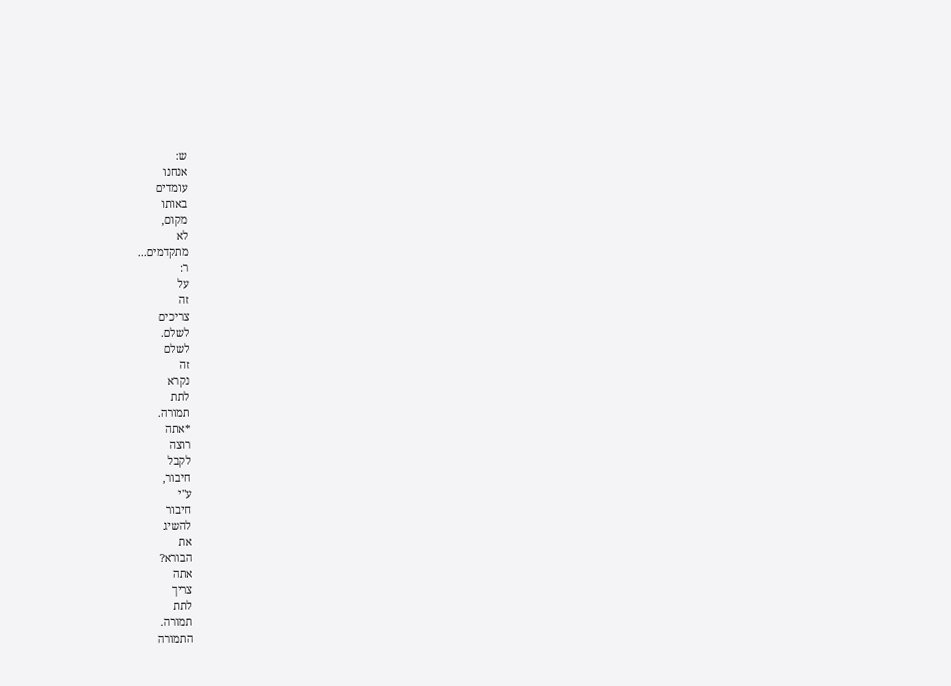ש:
אנחנו
עומדים
באותו
מקום,
לא
מתקדמים...
ר:
על
זה
צריכים
לשלם.
לשלם
זה
נקרא
לתת
תמורה.
*אתה
רוצה
לקבל
חיבור,
ע"י
חיבור
להשיג
את
הבורא?
אתה
צריך
לתת
תמורה.
התמורה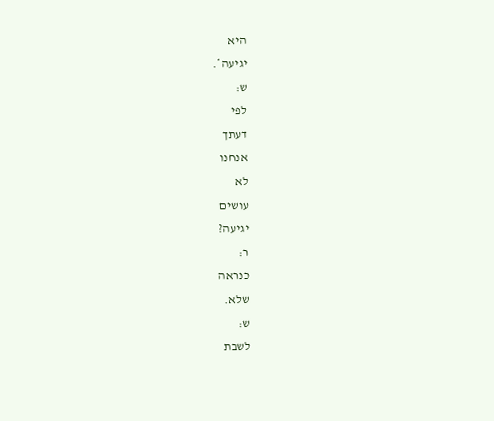היא
יגיעה*.
ש:
לפי
דעתך
אנחנו
לא
עושים
יגיעה?
ר:
כנראה
שלא.
ש:
לשבת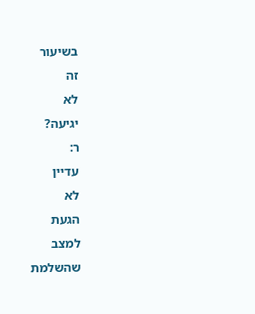בשיעור
זה
לא
יגיעה?
ר:
עדיין
לא
הגעת
למצב
שהשלמת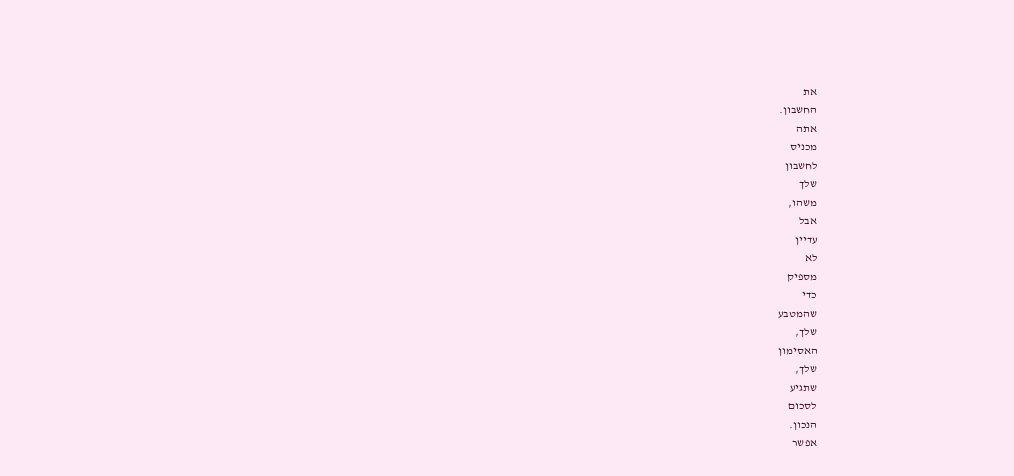את
החשבון.
אתה
מכניס
לחשבון
שלך
משהו,
אבל
עדיין
לא
מספיק
כדי
שהמטבע
שלך,
האסימון
שלך,
שתגיע
לסכום
הנכון.
אפשר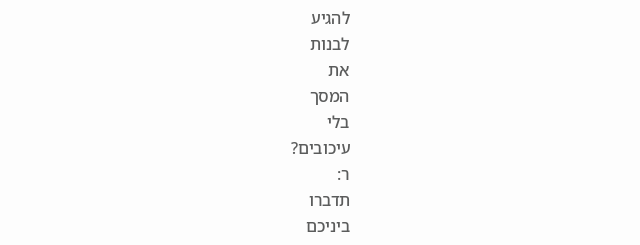להגיע
לבנות
את
המסך
בלי
עיכובים?
ר:
תדברו
ביניכם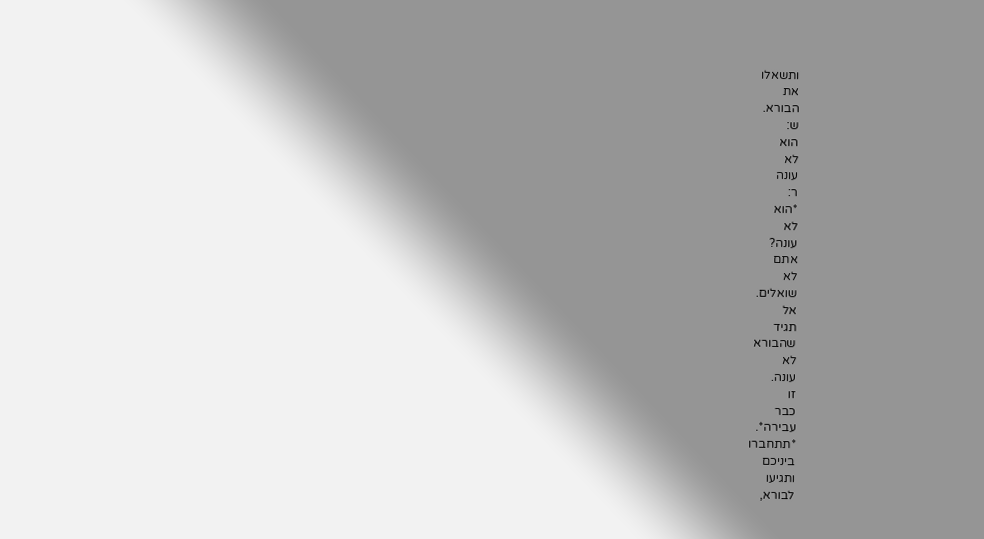ותשאלו
את
הבורא.
ש:
הוא
לא
עונה
ר:
*הוא
לא
עונה?
אתם
לא
שואלים.
אל
תגיד
שהבורא
לא
עונה.
זו
כבר
עבירה*.
*תתחברו
ביניכם
ותגיעו
לבורא,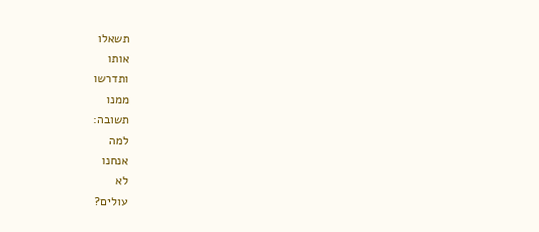תשאלו
אותו
ותדרשו
ממנו
תשובה:
למה
אנחנו
לא
עולים?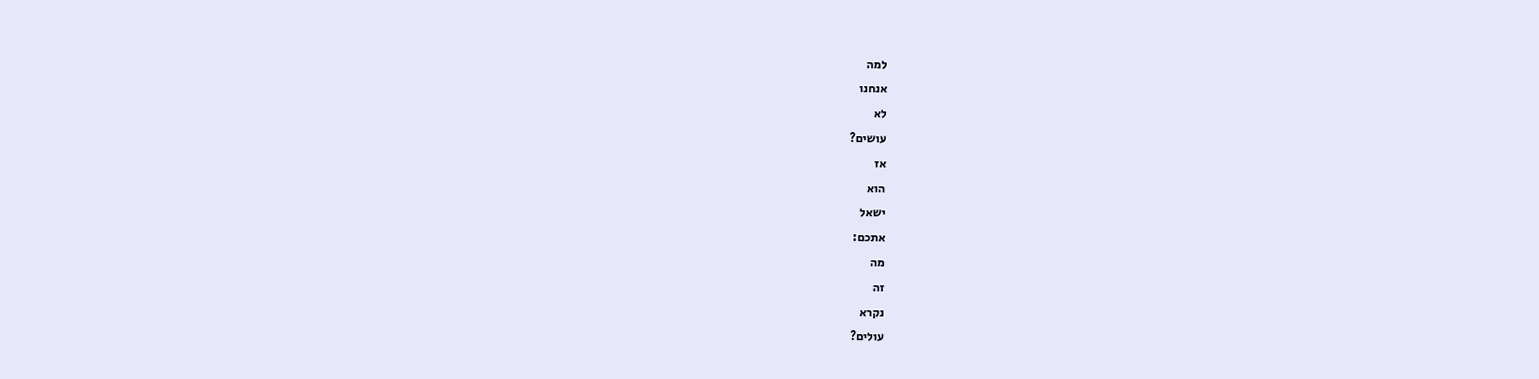למה
אנחנו
לא
עושים?
אז
הוא
ישאל
אתכם:
מה
זה
נקרא
עולים?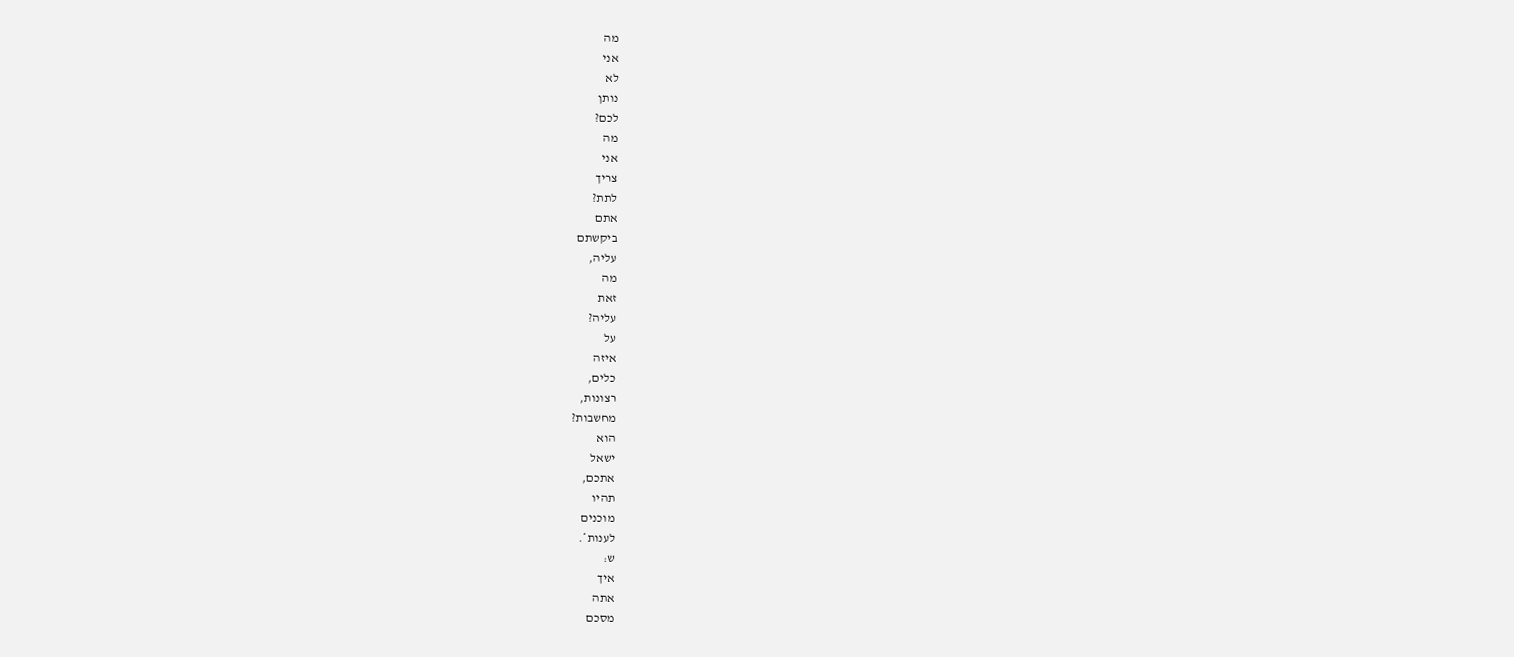מה
אני
לא
נותן
לכם?
מה
אני
צריך
לתת?
אתם
ביקשתם
עליה,
מה
זאת
עליה?
על
איזה
כלים,
רצונות,
מחשבות?
הוא
ישאל
אתכם,
תהיו
מוכנים
לענות*.
ש:
איך
אתה
מסכם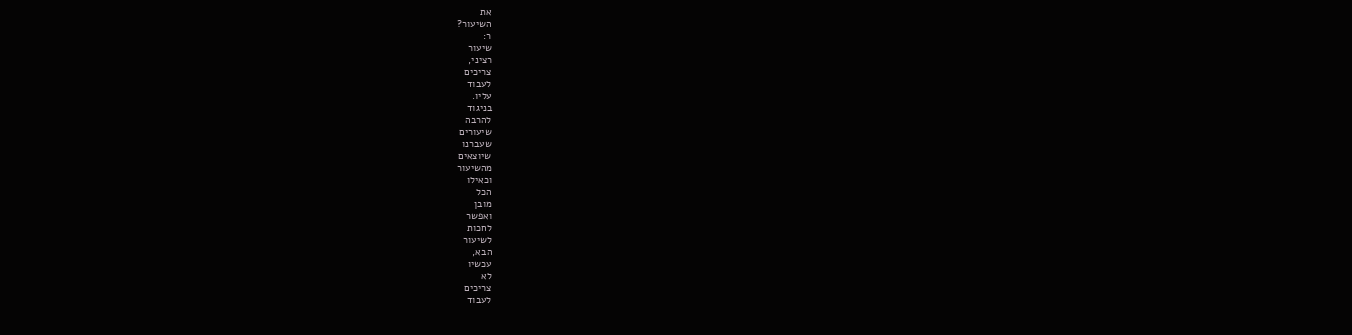את
השיעור?
ר:
שיעור
רציני,
צריכים
לעבוד
עליו.
בניגוד
להרבה
שיעורים
שעברנו
שיוצאים
מהשיעור
וכאילו
הכל
מובן
ואפשר
לחכות
לשיעור
הבא,
עכשיו
לא
צריכים
לעבוד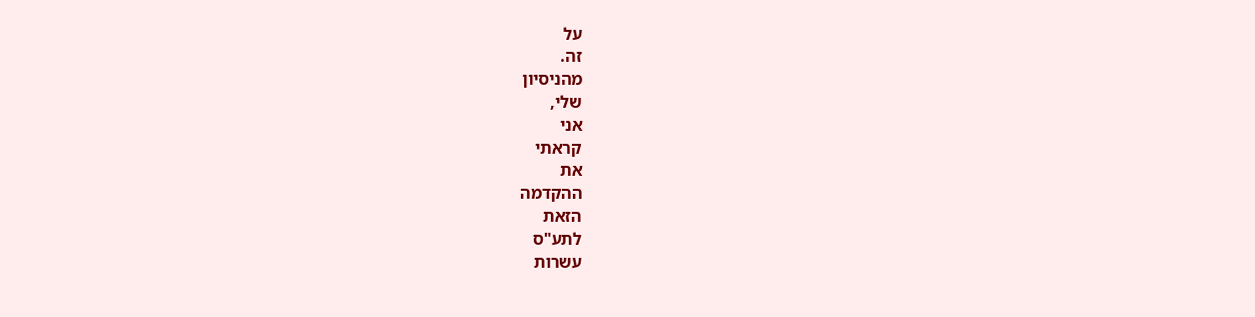על
זה.
מהניסיון
שלי,
אני
קראתי
את
ההקדמה
הזאת
לתע"ס
עשרות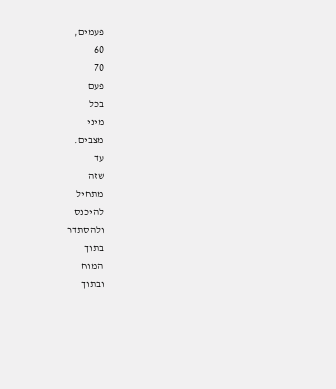פעמים,
60
70
פעם
בכל
מיני
מצבים.
עד
שזה
מתחיל
להיכנס
ולהסתדר
בתוך
המוח
ובתוך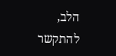הלב,
להתקשר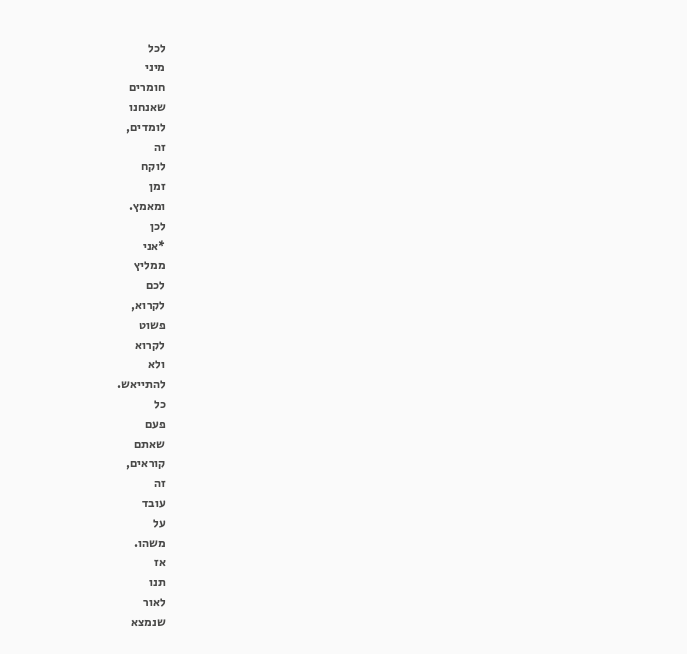לכל
מיני
חומרים
שאנחנו
לומדים,
זה
לוקח
זמן
ומאמץ.
לכן
*אני
ממליץ
לכם
לקרוא,
פשוט
לקרוא
ולא
להתייאש.
כל
פעם
שאתם
קוראים,
זה
עובד
על
משהו.
אז
תנו
לאור
שנמצא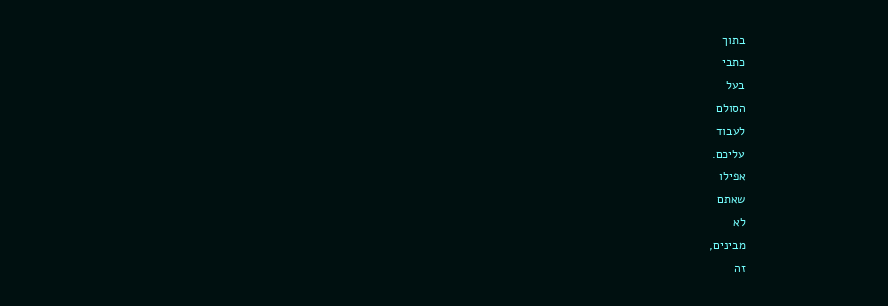בתוך
כתבי
בעל
הסולם
לעבוד
עליכם.
אפילו
שאתם
לא
מבינים,
זה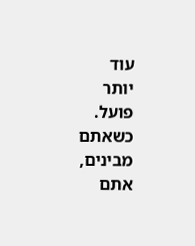עוד
יותר
פועל.
כשאתם
מבינים,
אתם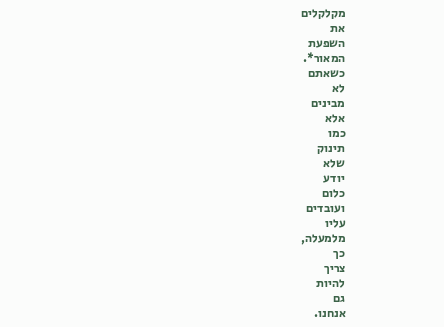מקלקלים
את
השפעת
המאור*.
כשאתם
לא
מבינים
אלא
כמו
תינוק
שלא
יודע
כלום
ועובדים
עליו
מלמעלה,
כך
צריך
להיות
גם
אנחנו.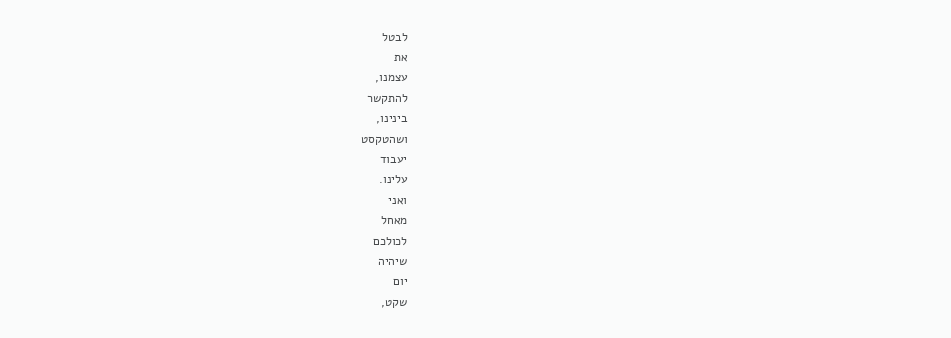לבטל
את
עצמנו,
להתקשר
בינינו,
ושהטקסט
יעבוד
עלינו.
ואני
מאחל
לכולכם
שיהיה
יום
שקט,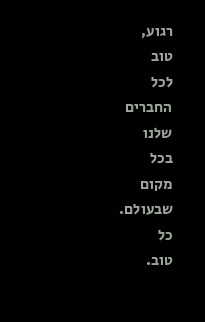רגוע,
טוב
לכל
החברים
שלנו
בכל
מקום
שבעולם.
כל
טוב.